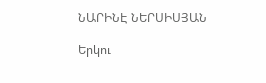ՆԱՐԻՆԷ ՆԵՐՍԻՍՅԱՆ

Երկու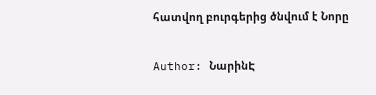հատվող բուրգերից ծնվում է Նորը

Author: ՆարինԷ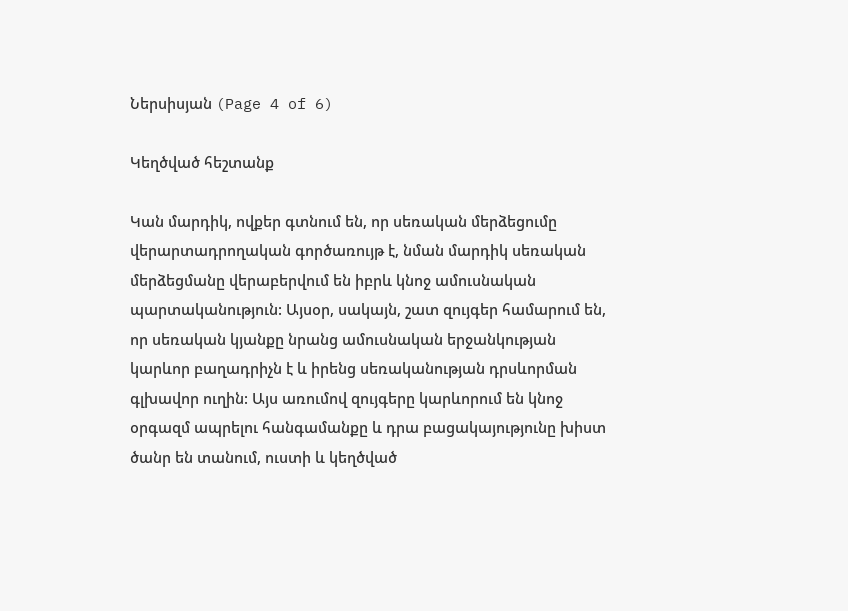Ներսիսյան (Page 4 of 6)

Կեղծված հեշտանք

Կան մարդիկ, ովքեր գտնում են, որ սեռական մերձեցումը վերարտադրողական գործառույթ է, նման մարդիկ սեռական մերձեցմանը վերաբերվում են իբրև կնոջ ամուսնական պարտականություն: Այսօր, սակայն, շատ զույգեր համարում են, որ սեռական կյանքը նրանց ամուսնական երջանկության կարևոր բաղադրիչն է և իրենց սեռականության դրսևորման գլխավոր ուղին: Այս առումով զույգերը կարևորում են կնոջ օրգազմ ապրելու հանգամանքը և դրա բացակայությունը խիստ ծանր են տանում, ուստի և կեղծված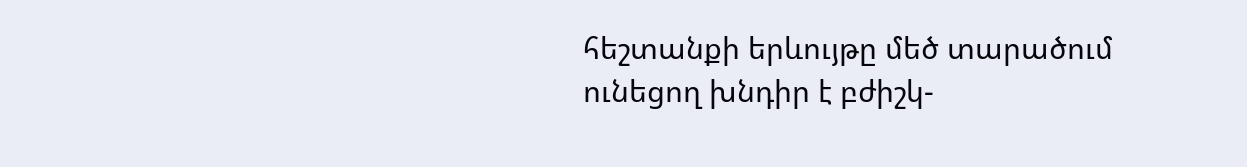հեշտանքի երևույթը մեծ տարածում ունեցող խնդիր է բժիշկ-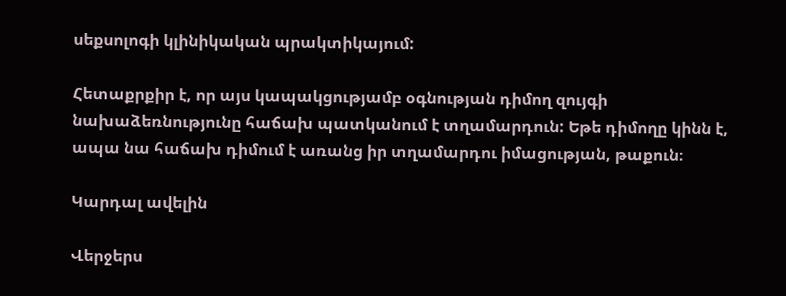սեքսոլոգի կլինիկական պրակտիկայում:

Հետաքրքիր է, որ այս կապակցությամբ օգնության դիմող զույգի նախաձեռնությունը հաճախ պատկանում է տղամարդուն: Եթե դիմողը կինն է, ապա նա հաճախ դիմում է առանց իր տղամարդու իմացության, թաքուն։

Կարդալ ավելին

Վերջերս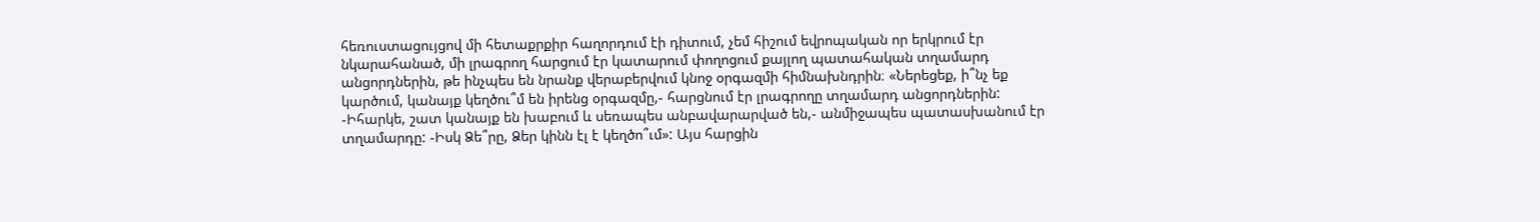հեռուստացույցով մի հետաքրքիր հաղորդում էի դիտում, չեմ հիշում եվրոպական որ երկրում էր նկարահանած, մի լրագրող հարցում էր կատարում փողոցում քայլող պատահական տղամարդ անցորդներին, թե ինչպես են նրանք վերաբերվում կնոջ օրգազմի հիմնախնդրին։ «Ներեցեք, ի՞նչ եք կարծում, կանայք կեղծու՞մ են իրենց օրգազմը,- հարցնում էր լրագրողը տղամարդ անցորդներին: -Իհարկե, շատ կանայք են խաբում և սեռապես անբավարարված են,- անմիջապես պատասխանում էր տղամարդը: -Իսկ Ձե՞րը, Ձեր կինն էլ է կեղծո՞ւմ»: Այս հարցին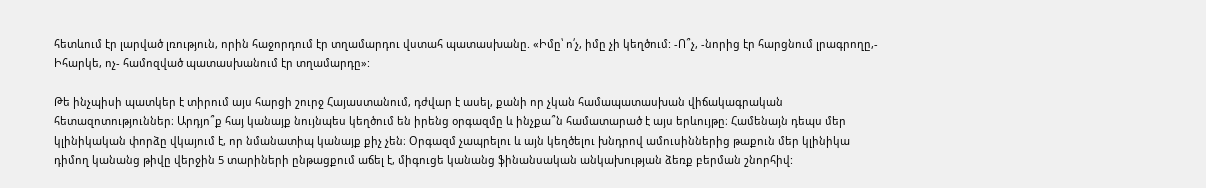հետևում էր լարված լռություն, որին հաջորդում էր տղամարդու վստահ պատասխանը. «Իմը՝ ո՛չ, իմը չի կեղծում: -Ո՞չ, -նորից էր հարցնում լրագրողը,- Իհարկե, ոչ- համոզված պատասխանում էր տղամարդը»:

Թե ինչպիսի պատկեր է տիրում այս հարցի շուրջ Հայաստանում, դժվար է ասել, քանի որ չկան համապատասխան վիճակագրական հետազոտություններ։ Արդյո՞ք հայ կանայք նույնպես կեղծում են իրենց օրգազմը և ինչքա՞ն համատարած է այս երևույթը։ Համենայն դեպս մեր կլինիկական փորձը վկայում է, որ նմանատիպ կանայք քիչ չեն։ Օրգազմ չապրելու և այն կեղծելու խնդրով ամուսիններից թաքուն մեր կլինիկա դիմող կանանց թիվը վերջին 5 տարիների ընթացքում աճել է, միգուցե կանանց ֆինանսական անկախության ձեռք բերման շնորհիվ: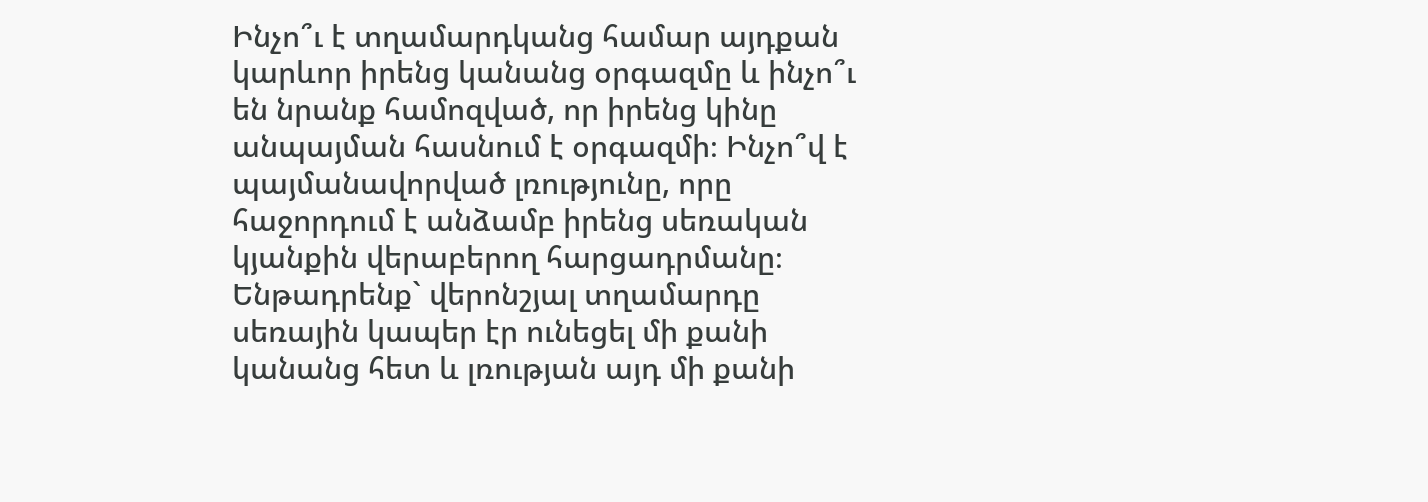Ինչո՞ւ է տղամարդկանց համար այդքան կարևոր իրենց կանանց օրգազմը և ինչո՞ւ են նրանք համոզված, որ իրենց կինը անպայման հասնում է օրգազմի։ Ինչո՞վ է պայմանավորված լռությունը, որը հաջորդում է անձամբ իրենց սեռական կյանքին վերաբերող հարցադրմանը։ Ենթադրենք` վերոնշյալ տղամարդը սեռային կապեր էր ունեցել մի քանի կանանց հետ և լռության այդ մի քանի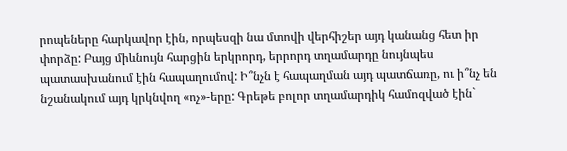րոպեները հարկավոր էին, որպեսզի նա մտովի վերհիշեր այդ կանանց հետ իր փորձը: Բայց միևնույն հարցին երկրորդ, երրորդ տղամարդը նույնպես պատասխանում էին հապաղումով: Ի՞նչն է հապաղման այդ պատճառը, ու ի՞նչ են նշանակում այդ կրկնվող «ոչ»-երը: Գրեթե բոլոր տղամարդիկ համոզված էին`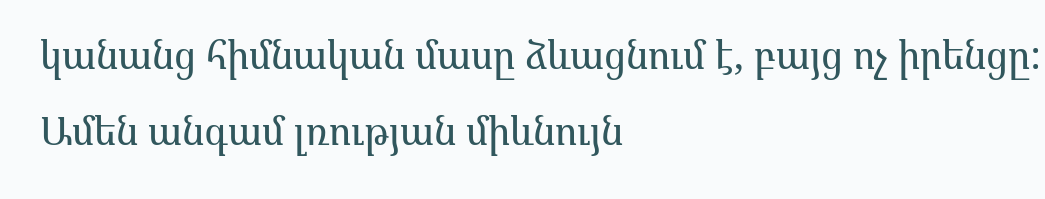կանանց հիմնական մասը ձևացնում է, բայց ոչ իրենցը: Ամեն անգամ լռության միևնույն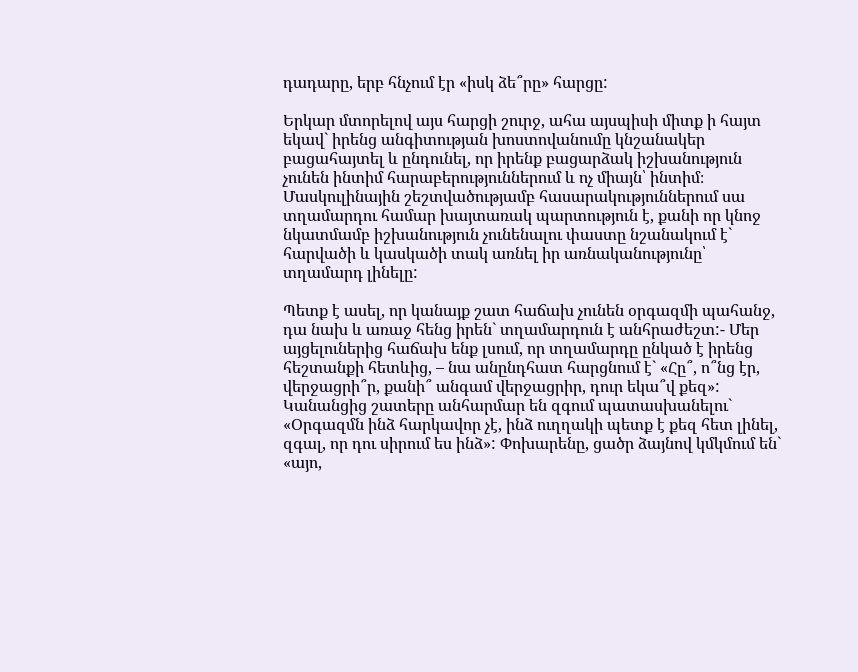դադարը, երբ հնչում էր «իսկ ձե՞րը» հարցը:

Երկար մտորելով այս հարցի շուրջ, ահա այսպիսի միտք ի հայտ եկավ` իրենց անգիտության խոստովանումը կնշանակեր բացահայտել և ընդունել, որ իրենք բացարձակ իշխանություն չունեն ինտիմ հարաբերություններում և ոչ միայն՝ ինտիմ։ Մասկուլինային շեշտվածությամբ հասարակություններում սա տղամարդու համար խայտառակ պարտություն է, քանի որ կնոջ նկատմամբ իշխանություն չունենալու փաստը նշանակում է` հարվածի և կասկածի տակ առնել իր առնականությունը՝ տղամարդ լինելը:

Պետք է ասել, որ կանայք շատ հաճախ չունեն օրգազմի պահանջ, դա նախ և առաջ հենց իրեն` տղամարդուն է անհրաժեշտ:- Մեր այցելուներից հաճախ ենք լսում, որ տղամարդը ընկած է իրենց հեշտանքի հետևից, – նա անընդհատ հարցնում է` «Հը՞, ո՞նց էր, վերջացրի՞ր, քանի՞ անգամ վերջացրիր, դուր եկա՞վ քեզ»: Կանանցից շատերը անհարմար են զգում պատասխանելու` «Օրգազմն ինձ հարկավոր չէ, ինձ ուղղակի պետք է քեզ հետ լինել, զգալ, որ դու սիրում ես ինձ»: Փոխարենը, ցածր ձայնով կմկմում են` «այո,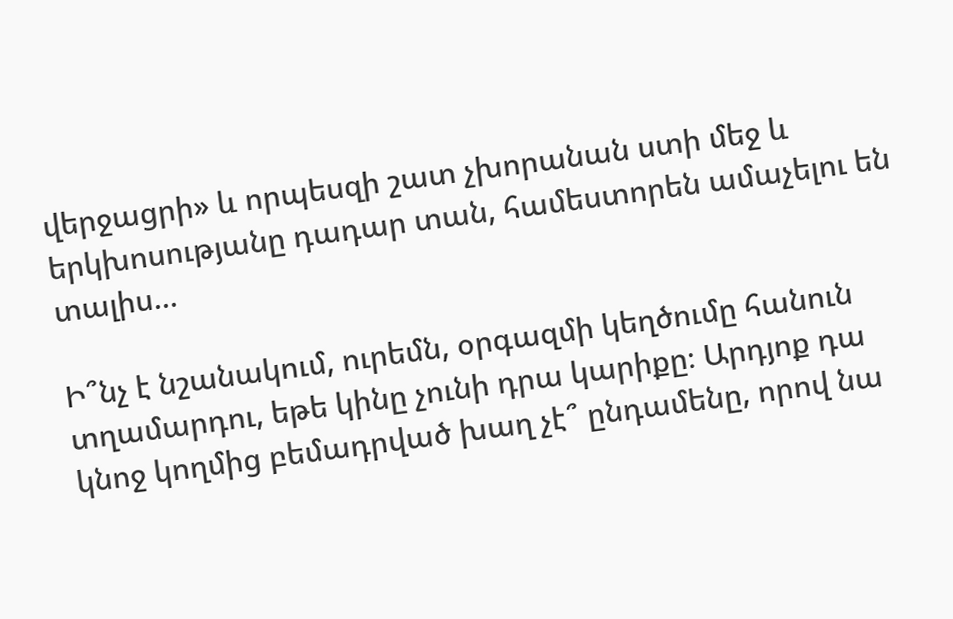վերջացրի» և որպեսզի շատ չխորանան ստի մեջ և երկխոսությանը դադար տան, համեստորեն ամաչելու են տալիս…

Ի՞նչ է նշանակում, ուրեմն, օրգազմի կեղծումը հանուն տղամարդու, եթե կինը չունի դրա կարիքը։ Արդյոք դա կնոջ կողմից բեմադրված խաղ չէ՞ ընդամենը, որով նա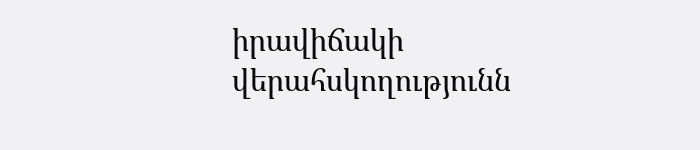իրավիճակի վերահսկողությունն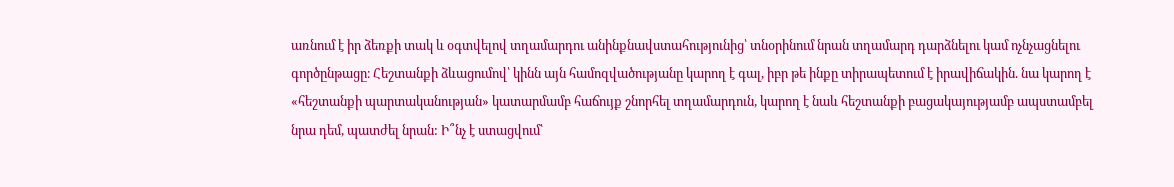առնում է իր ձեռքի տակ և օգտվելով տղամարդու անինքնավստահությունից՝ տնօրինում նրան տղամարդ դարձնելու կամ ոչնչացնելու գործընթացը։ Հեշտանքի ձևացումով՝ կինն այն համոզվածությանը կարող է գալ, իբր թե ինքը տիրապետում է իրավիճակին. նա կարող է «հեշտանքի պարտականության» կատարմամբ հաճույք շնորհել տղամարդուն, կարող է նաև հեշտանքի բացակայությամբ ապստամբել նրա դեմ, պատժել նրան: Ի՞նչ է ստացվում՝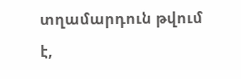տղամարդուն թվում է,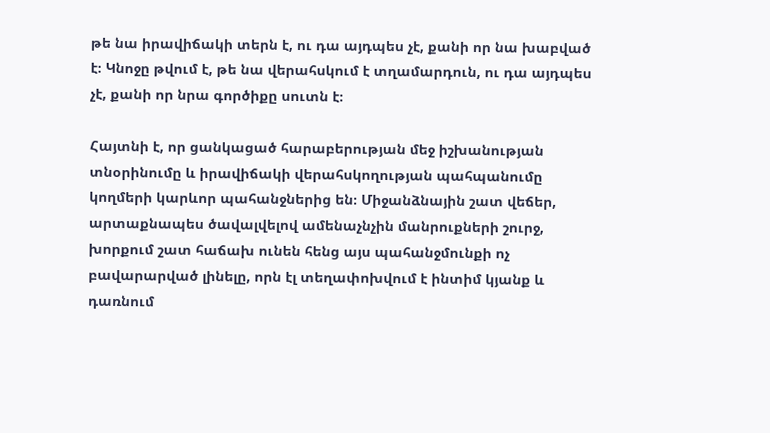թե նա իրավիճակի տերն է, ու դա այդպես չէ, քանի որ նա խաբված է։ Կնոջը թվում է, թե նա վերահսկում է տղամարդուն, ու դա այդպես չէ, քանի որ նրա գործիքը սուտն է։

Հայտնի է, որ ցանկացած հարաբերության մեջ իշխանության տնօրինումը և իրավիճակի վերահսկողության պահպանումը կողմերի կարևոր պահանջներից են։ Միջանձնային շատ վեճեր, արտաքնապես ծավալվելով ամենաչնչին մանրուքների շուրջ, խորքում շատ հաճախ ունեն հենց այս պահանջմունքի ոչ բավարարված լինելը, որն էլ տեղափոխվում է ինտիմ կյանք և դառնում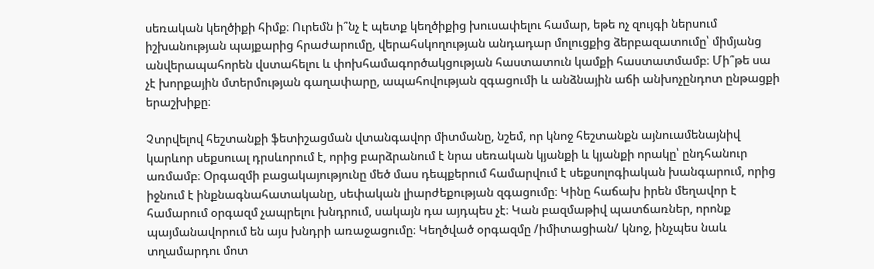սեռական կեղծիքի հիմք։ Ուրեմն ի՞նչ է պետք կեղծիքից խուսափելու համար, եթե ոչ զույգի ներսում իշխանության պայքարից հրաժարումը, վերահսկողության անդադար մոլուցքից ձերբազատումը՝ միմյանց անվերապահորեն վստահելու և փոխհամագործակցության հաստատուն կամքի հաստատմամբ։ Մի՞թե սա չէ խորքային մտերմության գաղափարը, ապահովության զգացումի և անձնային աճի անխոչընդոտ ընթացքի երաշխիքը։

Չտրվելով հեշտանքի ֆետիշացման վտանգավոր միտմանը, նշեմ, որ կնոջ հեշտանքն այնուամենայնիվ կարևոր սեքսուալ դրսևորում է, որից բարձրանում է նրա սեռական կյանքի և կյանքի որակը՝ ընդհանուր առմամբ։ Օրգազմի բացակայությունը մեծ մաս դեպքերում համարվում է սեքսոլոգիական խանգարում, որից իջնում է ինքնագնահատականը, սեփական լիարժեքության զգացումը։ Կինը հաճախ իրեն մեղավոր է համարում օրգազմ չապրելու խնդրում, սակայն դա այդպես չէ։ Կան բազմաթիվ պատճառներ, որոնք պայմանավորում են այս խնդրի առաջացումը։ Կեղծված օրգազմը /իմիտացիան/ կնոջ, ինչպես նաև տղամարդու մոտ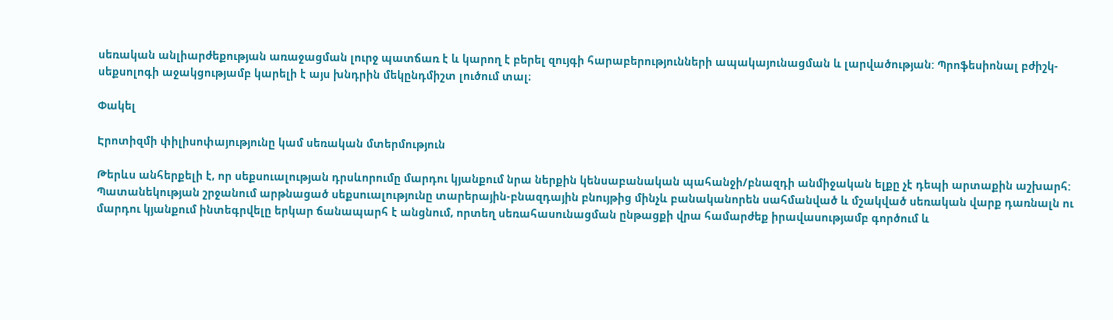սեռական անլիարժեքության առաջացման լուրջ պատճառ է և կարող է բերել զույգի հարաբերությունների ապակայունացման և լարվածության: Պրոֆեսիոնալ բժիշկ-սեքսոլոգի աջակցությամբ կարելի է այս խնդրին մեկընդմիշտ լուծում տալ։

Փակել

Էրոտիզմի փիլիսոփայությունը կամ սեռական մտերմություն

Թերևս անհերքելի է, որ սեքսուալության դրսևորումը մարդու կյանքում նրա ներքին կենսաբանական պահանջի/բնազդի անմիջական ելքը չէ դեպի արտաքին աշխարհ:
Պատանեկության շրջանում արթնացած սեքսուալությունը տարերային-բնազդային բնույթից մինչև բանականորեն սահմանված և մշակված սեռական վարք դառնալն ու մարդու կյանքում ինտեգրվելը երկար ճանապարհ է անցնում, որտեղ սեռահասունացման ընթացքի վրա համարժեք իրավասությամբ գործում և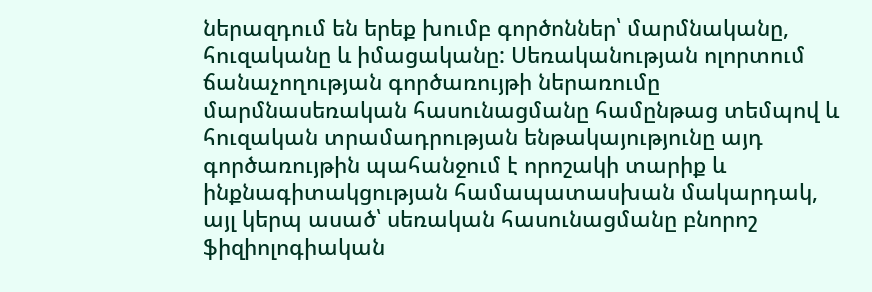ներազդում են երեք խումբ գործոններ՝ մարմնականը, հուզականը և իմացականը: Սեռականության ոլորտում ճանաչողության գործառույթի ներառումը մարմնասեռական հասունացմանը համընթաց տեմպով և հուզական տրամադրության ենթակայությունը այդ գործառույթին պահանջում է որոշակի տարիք և ինքնագիտակցության համապատասխան մակարդակ, այլ կերպ ասած՝ սեռական հասունացմանը բնորոշ ֆիզիոլոգիական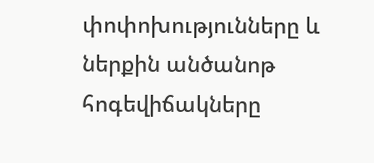փոփոխությունները և ներքին անծանոթ հոգեվիճակները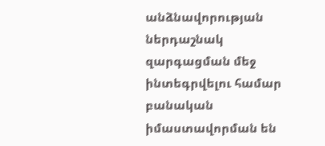անձնավորության ներդաշնակ զարգացման մեջ ինտեգրվելու համար բանական իմաստավորման են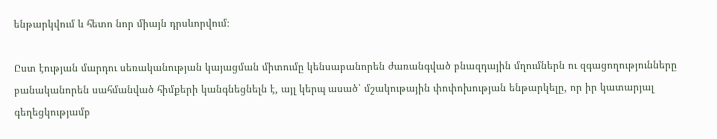ենթարկվում և հետո նոր միայն դրսևորվում։

Ըստ էության մարդու սեռականության կայացման միտումը կենսաբանորեն ժառանգված բնազդային մղումներն ու զգացողությունները բանականորեն սահմանված հիմքերի կանգնեցնելն է, այլ կերպ ասած՝ մշակութային փոփոխության ենթարկելը, որ իր կատարյալ գեղեցկությամբ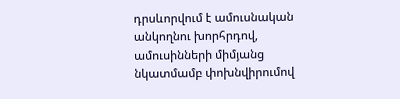դրսևորվում է ամուսնական անկողնու խորհրդով, ամուսինների միմյանց նկատմամբ փոխնվիրումով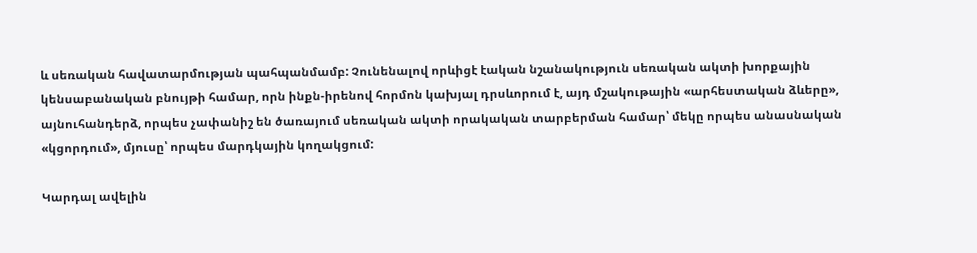և սեռական հավատարմության պահպանմամբ: Չունենալով որևիցէ էական նշանակություն սեռական ակտի խորքային կենսաբանական բնույթի համար, որն ինքն-իրենով հորմոն կախյալ դրսևորում է, այդ մշակութային «արհեստական ձևերը», այնուհանդերձ, որպես չափանիշ են ծառայում սեռական ակտի որակական տարբերման համար՝ մեկը որպես անասնական «կցորդում», մյուսը՝ որպես մարդկային կողակցում:

Կարդալ ավելին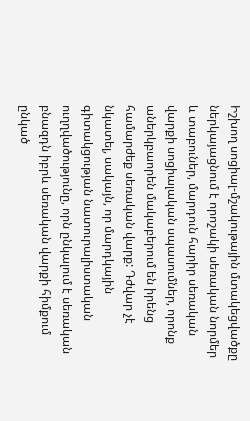Իշխող սոցիալ-մշակութային մտակեցվածքը ներկայացնում է որոշակի սեռական նորմեր և տաբուներ, մարդուն հարիր սեռական վարքի սոցիալական սպասումներ, որոնք աներկբաորեն մակաբերում են իրենց համարժեք սեռական վարք: Դժվար չէ նկատել, սակայն, որ մարդկային գիտակցության նատուրալիստական ուղղվածությունը, որն ընկալում է սեռական բնազդն իբրև սեռական վարքի հիմքում ընկած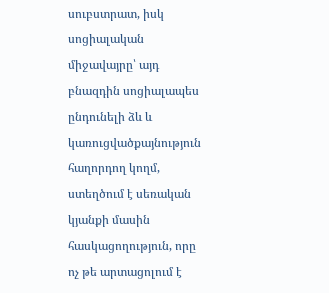սուբստրատ, իսկ սոցիալական միջավայրը՝ այդ բնազդին սոցիալապես ընդունելի ձև և կառուցվածքայնություն հաղորդող կողմ, ստեղծում է սեռական կյանքի մասին հասկացողություն, որը ոչ թե արտացոլում է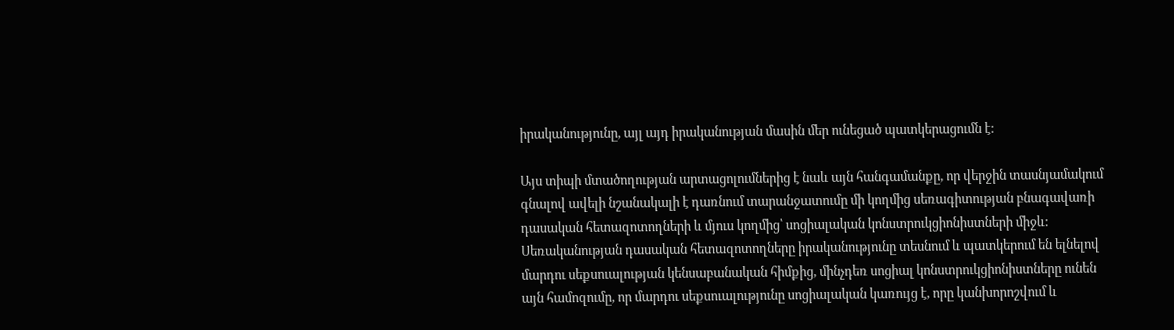իրականությունը, այլ այդ իրականության մասին մեր ունեցած պատկերացումն է:

Այս տիպի մտածողության արտացոլումներից է նաև այն հանգամանքը, որ վերջին տասնյամակում գնալով ավելի նշանակալի է դառնում տարանջատումը մի կողմից սեռագիտության բնագավառի դասական հետազոտողների և մյուս կողմից՝ սոցիալական կոնստրուկցիոնիստների միջև: Սեռականության դասական հետազոտողները իրականությունը տեսնում և պատկերում են ելնելով մարդու սեքսուալության կենսաբանական հիմքից, մինչդեռ սոցիալ կոնստրուկցիոնիստները ունեն այն համոզումը, որ մարդու սեքսուալությունը սոցիալական կառույց է, որը կանխորոշվում և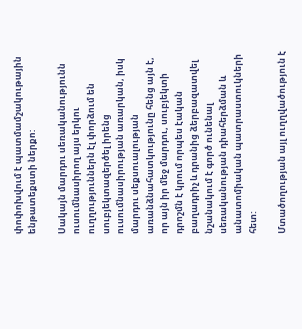փոփոխվում է պատմամշակութային ենթատեքստի ներքո:

Սակայն մարդու սեռականությունն ուսումնասիրող այս երկու ուղղություններն էլ փորձում են սուբյեկտազերծել իրենց ուսումնասիրության առարկան, իսկ մարդու սեքսուալության առանձնահատկությունը հենց այն է, որ այն իր մեջ մարդու, սուբյեկտի դրոշմն է կրում որպես էական բաղադրիչ և դրանից ձերբազատվել նշանակում է գործ ունենալ սեռականության դիահերձման և անատոմիական պատրաստուկների հետ:

Մտածողության այլ ուղղվածություն է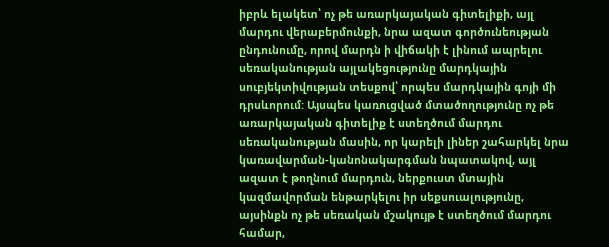իբրև ելակետ՝ ոչ թե առարկայական գիտելիքի, այլ մարդու վերաբերմունքի, նրա ազատ գործունեության ընդունումը, որով մարդն ի վիճակի է լինում ապրելու սեռականության այլակեցությունը մարդկային սուբյեկտիվության տեսքով՝ որպես մարդկային գոյի մի դրսևորում: Այսպես կառուցված մտածողությունը ոչ թե առարկայական գիտելիք է ստեղծում մարդու սեռականության մասին, որ կարելի լիներ շահարկել նրա կառավարման-կանոնակարգման նպատակով, այլ ազատ է թողնում մարդուն, ներքուստ մտային կազմավորման ենթարկելու իր սեքսուալությունը, այսինքն ոչ թե սեռական մշակույթ է ստեղծում մարդու համար,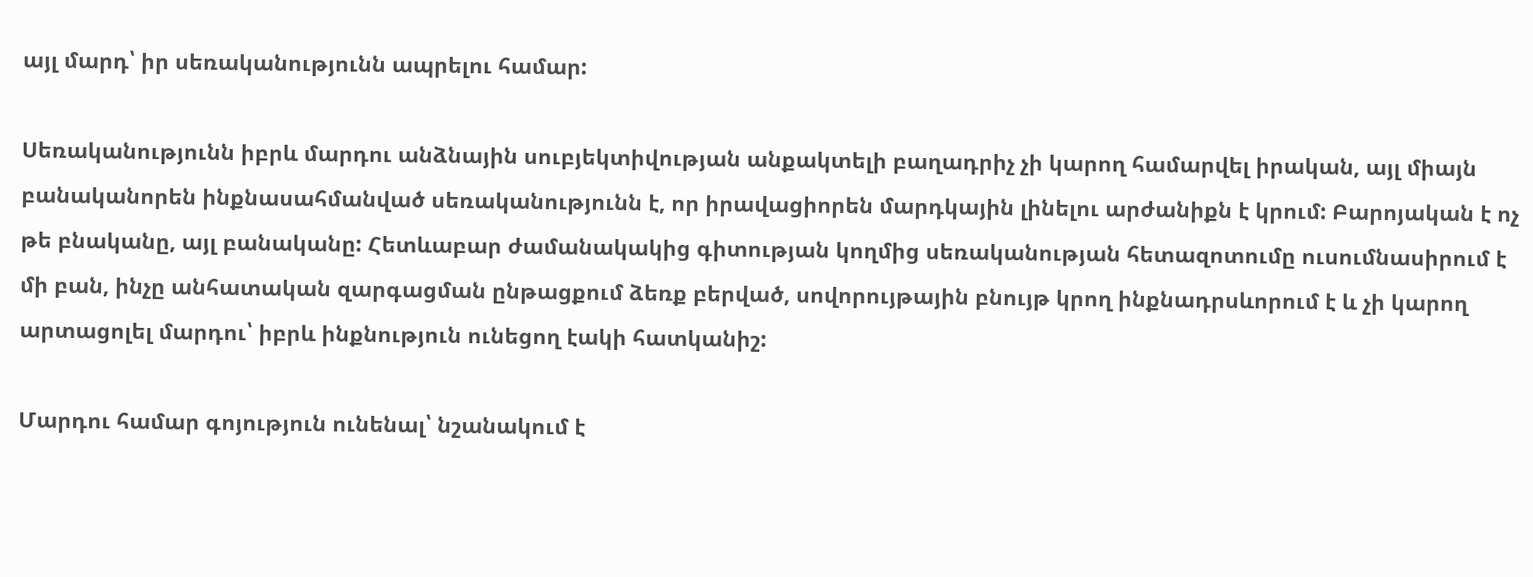այլ մարդ՝ իր սեռականությունն ապրելու համար:

Սեռականությունն իբրև մարդու անձնային սուբյեկտիվության անքակտելի բաղադրիչ չի կարող համարվել իրական, այլ միայն բանականորեն ինքնասահմանված սեռականությունն է, որ իրավացիորեն մարդկային լինելու արժանիքն է կրում: Բարոյական է ոչ թե բնականը, այլ բանականը: Հետևաբար ժամանակակից գիտության կողմից սեռականության հետազոտումը ուսումնասիրում է մի բան, ինչը անհատական զարգացման ընթացքում ձեռք բերված, սովորույթային բնույթ կրող ինքնադրսևորում է և չի կարող արտացոլել մարդու՝ իբրև ինքնություն ունեցող էակի հատկանիշ:

Մարդու համար գոյություն ունենալ՝ նշանակում է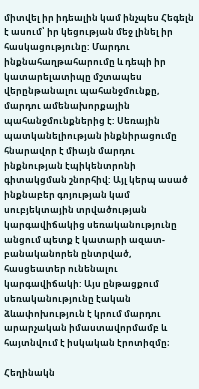միտվել իր իդեալին կամ ինչպես Հեգելն է ասում՝ իր կեցության մեջ լինել իր հասկացությունը: Մարդու ինքնահաղթահարումը և դեպի իր կատարելատիպը մշտապես վերընթանալու պահանջմունքը, մարդու ամենախորքային պահանջմունքներից է: Սեռային պատկանելիության ինքնիրացումը հնարավոր է միայն մարդու ինքնության էպիկենտրոնի գիտակցման շնորհիվ: Այլ կերպ ասած ինքնաբեր գոյության կամ սուբյեկտային տրվածության կարգավիճակից սեռականությունը անցում պետք է կատարի ազատ-բանականորեն ընտրված, հասցեատեր ունենալու կարգավիճակի: Այս ընթացքում սեռականությունը էական ձևափոխություն է կրում մարդու արարչական իմաստավորմամբ և հայտնվում է իսկական էրոտիզմը։

Հեղինակն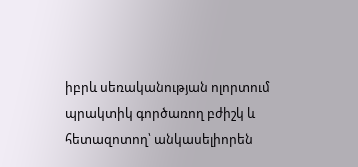իբրև սեռականության ոլորտում պրակտիկ գործառող բժիշկ և հետազոտող՝ անկասելիորեն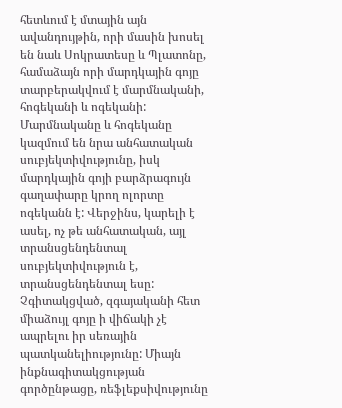հետևում է մտային այն ավանդույթին, որի մասին խոսել են նաև Սոկրատեսը և Պլատոնը, համաձայն որի մարդկային գոյը տարբերակվում է մարմնականի, հոգեկանի և ոգեկանի: Մարմնականը և հոգեկանը կազմում են նրա անհատական սուբյեկտիվությունը, իսկ մարդկային գոյի բարձրագույն գաղափարը կրող ոլորտը ոգեկանն է: Վերջինս, կարելի է ասել, ոչ թե անհատական, այլ տրանսցենդենտալ սուբյեկտիվություն է, տրանսցենդենտալ եսը: Չգիտակցված, զգայականի հետ միաձույլ գոյը ի վիճակի չէ ապրելու իր սեռային պատկանելիությունը: Միայն ինքնագիտակցության գործընթացը, ռեֆլեքսիվությունը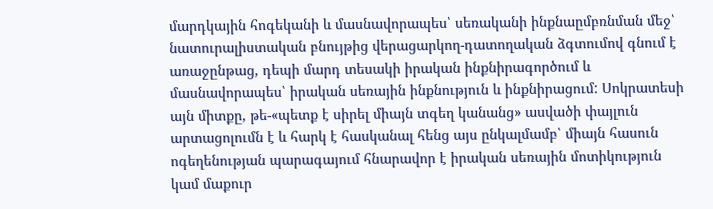մարդկային հոգեկանի և մասնավորապես՝ սեռականի ինքնաըմբռնման մեջ՝ նատուրալիստական բնույթից վերացարկող-դատողական ձգտումով գնում է առաջընթաց, դեպի մարդ տեսակի իրական ինքնիրագործում և մասնավորապես՝ իրական սեռային ինքնություն և ինքնիրացում: Սոկրատեսի այն միտքը, թե-«պետք է սիրել միայն տգեղ կանանց» ասվածի փայլուն արտացոլումն է և հարկ է հասկանալ հենց այս ընկալմամբ՝ միայն հասուն ոգեղենության պարագայում հնարավոր է իրական սեռային մոտիկություն կամ մաքուր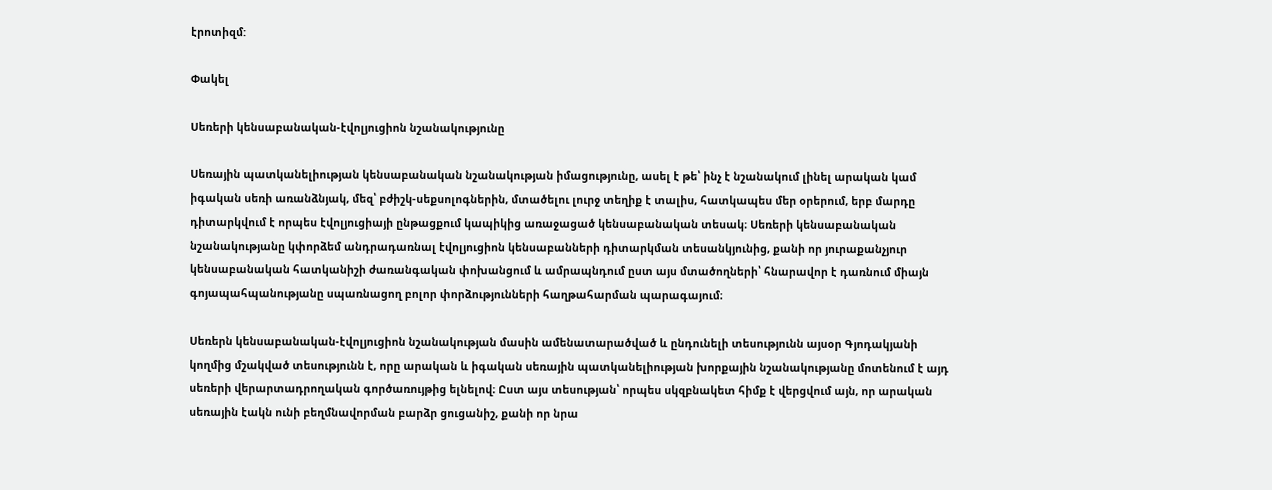էրոտիզմ:

Փակել

Սեռերի կենսաբանական-էվոլյուցիոն նշանակությունը

Սեռային պատկանելիության կենսաբանական նշանակության իմացությունը, ասել է թե՝ ինչ է նշանակում լինել արական կամ իգական սեռի առանձնյակ, մեզ՝ բժիշկ-սեքսոլոգներին, մտածելու լուրջ տեղիք է տալիս, հատկապես մեր օրերում, երբ մարդը դիտարկվում է որպես էվոլյուցիայի ընթացքում կապիկից առաջացած կենսաբանական տեսակ։ Սեռերի կենսաբանական նշանակությանը կփորձեմ անդրադառնալ էվոլյուցիոն կենսաբանների դիտարկման տեսանկյունից, քանի որ յուրաքանչյուր կենսաբանական հատկանիշի ժառանգական փոխանցում և ամրապնդում ըստ այս մտածողների՝ հնարավոր է դառնում միայն գոյապահպանությանը սպառնացող բոլոր փորձությունների հաղթահարման պարագայում։

Սեռերն կենսաբանական-էվոլյուցիոն նշանակության մասին ամենատարածված և ընդունելի տեսությունն այսօր Գյոդակյանի կողմից մշակված տեսությունն է, որը արական և իգական սեռային պատկանելիության խորքային նշանակությանը մոտենում է այդ սեռերի վերարտադրողական գործառույթից ելնելով։ Ըստ այս տեսության՝ որպես սկզբնակետ հիմք է վերցվում այն, որ արական սեռային էակն ունի բեղմնավորման բարձր ցուցանիշ, քանի որ նրա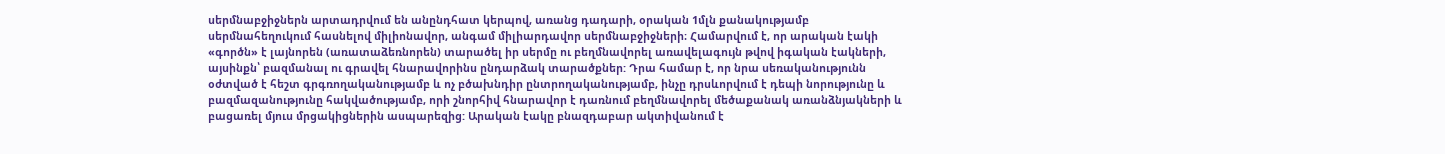սերմնաբջիջներն արտադրվում են անընդհատ կերպով, առանց դադարի, օրական 1մլն քանակությամբ սերմնահեղուկում հասնելով միլիոնավոր, անգամ միլիարդավոր սերմնաբջիջների։ Համարվում է, որ արական էակի «գործն» է լայնորեն (առատաձեռնորեն) տարածել իր սերմը ու բեղմնավորել առավելագույն թվով իգական էակների, այսինքն՝ բազմանալ ու գրավել հնարավորինս ընդարձակ տարածքներ: Դրա համար է, որ նրա սեռականությունն օժտված է հեշտ գրգռողականությամբ և ոչ բծախնդիր ընտրողականությամբ, ինչը դրսևորվում է դեպի նորությունը և բազմազանությունը հակվածությամբ, որի շնորհիվ հնարավոր է դառնում բեղմնավորել մեծաքանակ առանձնյակների և բացառել մյուս մրցակիցներին ասպարեզից: Արական էակը բնազդաբար ակտիվանում է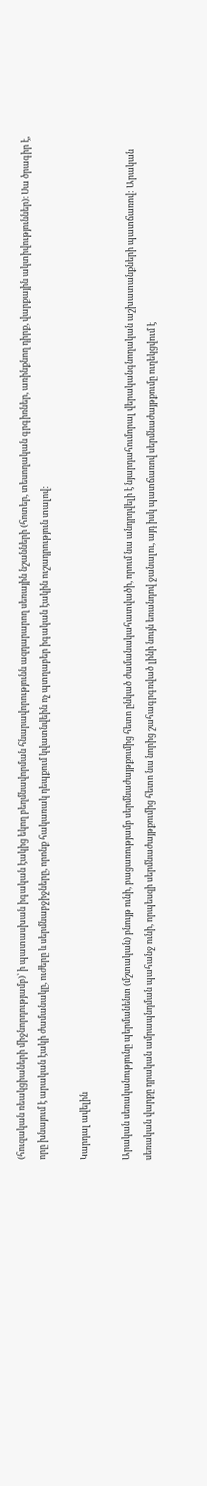(հուզական ռեակցիաների միջնորդությամբ)՝ ի պատասխան իգական էակից եկող բեղմնավորման հնարավորությունն ազդարարող սեռային նշանների (հոտեր, տեսողական գրգիռներ, առինքնող դիրք, վարքային ակտիվություններ)։ Սա ծրագիր է, որը խնայում է արական էակի ժամանակը, ուժերը և սերմնաբջիջները, որոնք հակառակ դեպքում կվատնվեին ոչ պտղաբեր իգական էակին ուշադրություն տալով:

Կարդալ ավելին

Արական սեռականությունը պերմանենտ (մշտական) բնույթ ունի, բացառությամբ սերմնաժայթքումից հետո ընկած ժամանակահատվածի, որում նա անդրդվելի է նյարդահումորալ վերականգնողական աշխատանքների պատճառով: Արական սեռական վարքը դրական ամրապնդման պահանջ ունի, որպեսզի սերմնաժայթքումից հետո նա նորից շահագրգռված լինի նույն եռանդով ջանալու, այդ իսկ պատճառով սերմնաժայթքումը ուղեկցվում է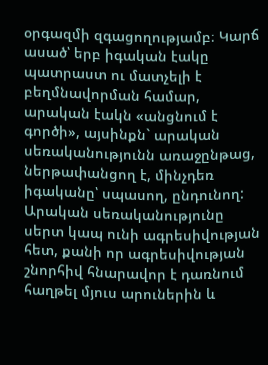օրգազմի զգացողությամբ։ Կարճ ասած՝ երբ իգական էակը պատրաստ ու մատչելի է բեղմնավորման համար, արական էակն «անցնում է գործի», այսինքն` արական սեռականությունն առաջընթաց, ներթափանցող է, մինչդեռ իգականը՝ սպասող, ընդունող: Արական սեռականությունը սերտ կապ ունի ագրեսիվության հետ, քանի որ ագրեսիվության շնորհիվ հնարավոր է դառնում հաղթել մյուս արուներին և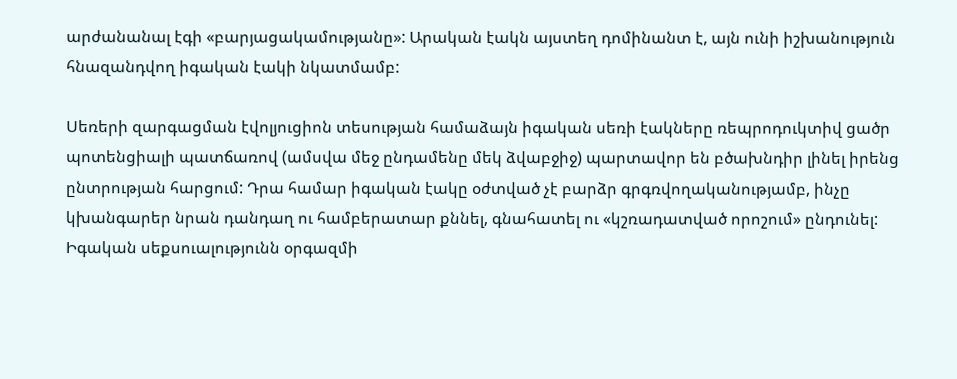արժանանալ էգի «բարյացակամությանը»: Արական էակն այստեղ դոմինանտ է, այն ունի իշխանություն հնազանդվող իգական էակի նկատմամբ:

Սեռերի զարգացման էվոլյուցիոն տեսության համաձայն իգական սեռի էակները ռեպրոդուկտիվ ցածր պոտենցիալի պատճառով (ամսվա մեջ ընդամենը մեկ ձվաբջիջ) պարտավոր են բծախնդիր լինել իրենց ընտրության հարցում: Դրա համար իգական էակը օժտված չէ բարձր գրգռվողականությամբ, ինչը կխանգարեր նրան դանդաղ ու համբերատար քննել, գնահատել ու «կշռադատված որոշում» ընդունել: Իգական սեքսուալությունն օրգազմի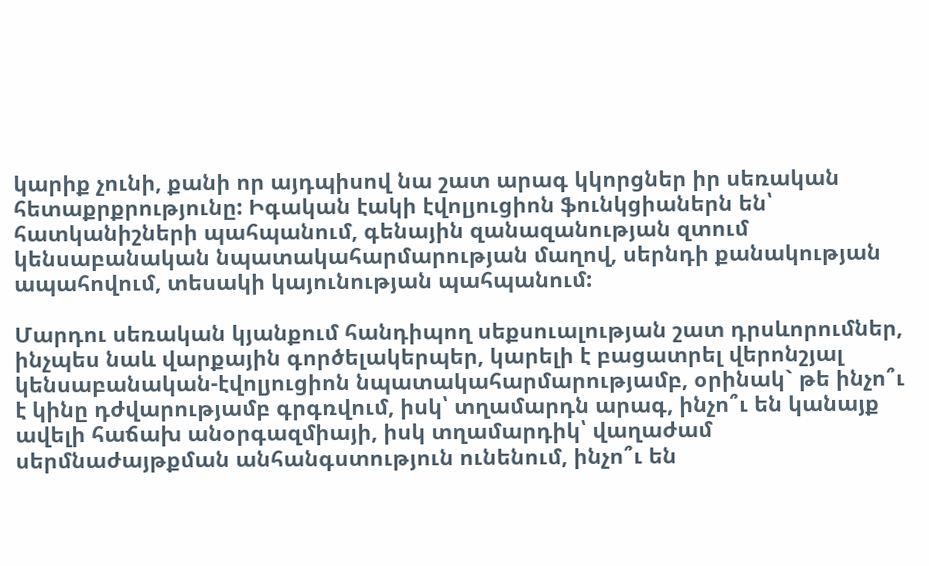կարիք չունի, քանի որ այդպիսով նա շատ արագ կկորցներ իր սեռական հետաքրքրությունը: Իգական էակի էվոլյուցիոն ֆունկցիաներն են՝ հատկանիշների պահպանում, գենային զանազանության զտում կենսաբանական նպատակահարմարության մաղով, սերնդի քանակության ապահովում, տեսակի կայունության պահպանում:

Մարդու սեռական կյանքում հանդիպող սեքսուալության շատ դրսևորումներ, ինչպես նաև վարքային գործելակերպեր, կարելի է բացատրել վերոնշյալ կենսաբանական-էվոլյուցիոն նպատակահարմարությամբ, օրինակ` թե ինչո՞ւ է կինը դժվարությամբ գրգռվում, իսկ՝ տղամարդն արագ, ինչո՞ւ են կանայք ավելի հաճախ անօրգազմիայի, իսկ տղամարդիկ՝ վաղաժամ սերմնաժայթքման անհանգստություն ունենում, ինչո՞ւ են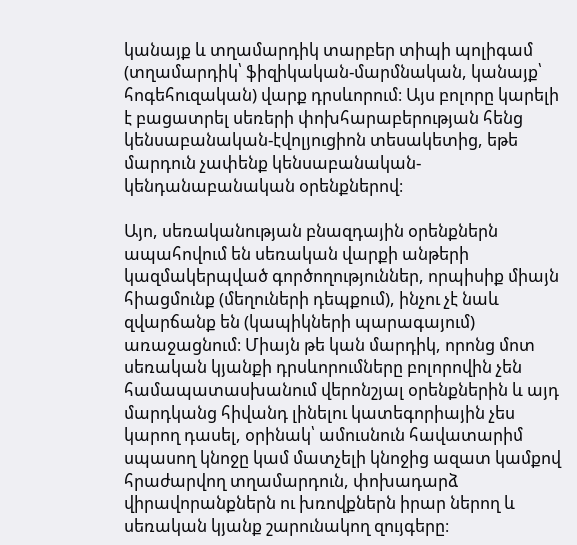կանայք և տղամարդիկ տարբեր տիպի պոլիգամ (տղամարդիկ՝ ֆիզիկական-մարմնական, կանայք՝ հոգեհուզական) վարք դրսևորում։ Այս բոլորը կարելի է բացատրել սեռերի փոխհարաբերության հենց կենսաբանական-էվոլյուցիոն տեսակետից, եթե մարդուն չափենք կենսաբանական-կենդանաբանական օրենքներով։

Այո, սեռականության բնազդային օրենքներն ապահովում են սեռական վարքի անթերի կազմակերպված գործողություններ, որպիսիք միայն հիացմունք (մեղուների դեպքում), ինչու չէ նաև զվարճանք են (կապիկների պարագայում) առաջացնում։ Միայն թե կան մարդիկ, որոնց մոտ սեռական կյանքի դրսևորումները բոլորովին չեն համապատասխանում վերոնշյալ օրենքներին և այդ մարդկանց հիվանդ լինելու կատեգորիային չես կարող դասել, օրինակ՝ ամուսնուն հավատարիմ սպասող կնոջը կամ մատչելի կնոջից ազատ կամքով հրաժարվող տղամարդուն, փոխադարձ վիրավորանքներն ու խռովքներն իրար ներող և սեռական կյանք շարունակող զույգերը։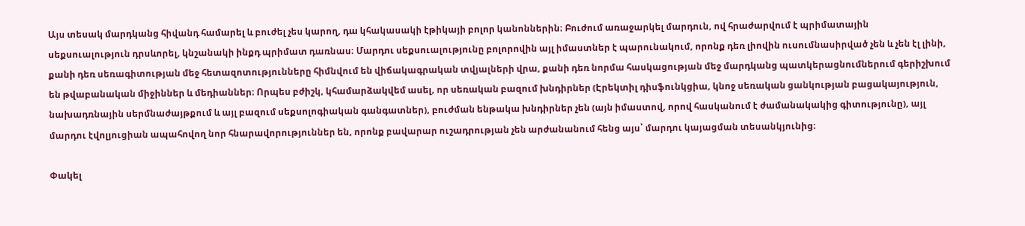Այս տեսակ մարդկանց հիվանդ համարել և բուժել չես կարող, դա կհակասակի էթիկայի բոլոր կանոններին։ Բուժում առաջարկել մարդուն, ով հրաժարվում է պրիմատային սեքսուալություն դրսևորել, կնշանակի ինքդ պրիմատ դառնաս։ Մարդու սեքսուալությունը բոլորովին այլ իմաստներ է պարունակում, որոնք դեռ լիովին ուսումնասիրված չեն և չեն էլ լինի, քանի դեռ սեռագիտության մեջ հետազոտությունները հիմնվում են վիճակագրական տվյալների վրա, քանի դեռ նորմա հասկացության մեջ մարդկանց պատկերացնումներում գերիշխում են թվաբանական միջիններ և մեդիաններ։ Որպես բժիշկ, կհամարձակվեմ ասել, որ սեռական բազում խնդիրներ (Էրեկտիլ դիսֆունկցիա, կնոջ սեռական ցանկության բացակայություն, նախադռնային սերմնաժայթքում և այլ բազում սեքսոլոգիական գանգատներ), բուժման ենթակա խնդիրներ չեն (այն իմաստով, որով հասկանում է ժամանակակից գիտությունը), այլ մարդու էվոլյուցիան ապահովող նոր հնարավորություններ են, որոնք բավարար ուշադրության չեն արժանանում հենց այս՝ մարդու կայացման տեսանկյունից։

Փակել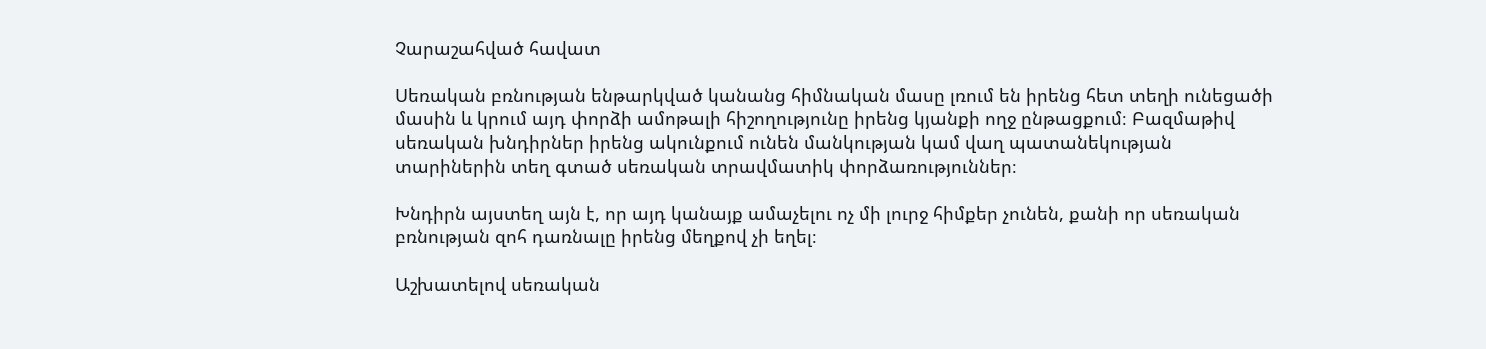Չարաշահված հավատ

Սեռական բռնության ենթարկված կանանց հիմնական մասը լռում են իրենց հետ տեղի ունեցածի մասին և կրում այդ փորձի ամոթալի հիշողությունը իրենց կյանքի ողջ ընթացքում։ Բազմաթիվ սեռական խնդիրներ իրենց ակունքում ունեն մանկության կամ վաղ պատանեկության տարիներին տեղ գտած սեռական տրավմատիկ փորձառություններ։

Խնդիրն այստեղ այն է, որ այդ կանայք ամաչելու ոչ մի լուրջ հիմքեր չունեն, քանի որ սեռական բռնության զոհ դառնալը իրենց մեղքով չի եղել։

Աշխատելով սեռական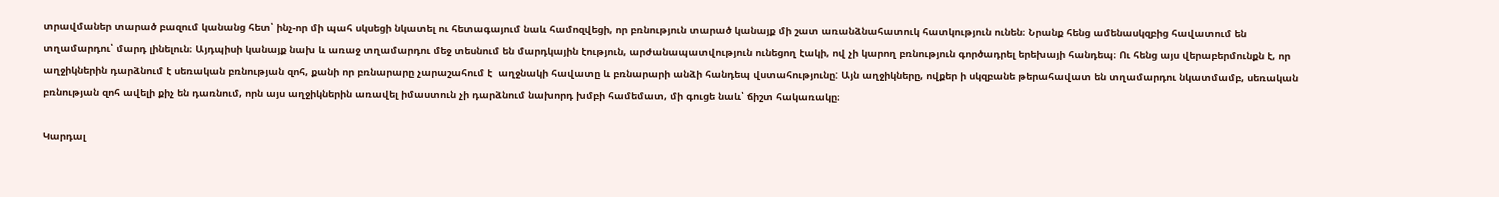տրավմաներ տարած բազում կանանց հետ՝ ինչ-որ մի պահ սկսեցի նկատել ու հետագայում նաև համոզվեցի, որ բռնություն տարած կանայք մի շատ առանձնահատուկ հատկություն ունեն։ Նրանք հենց ամենասկզբից հավատում են տղամարդու՝ մարդ լինելուն։ Այդպիսի կանայք նախ և առաջ տղամարդու մեջ տեսնում են մարդկային էություն, արժանապատվություն ունեցող էակի, ով չի կարող բռնություն գործադրել երեխայի հանդեպ։ Ու հենց այս վերաբերմունքն է, որ աղջիկներին դարձնում է սեռական բռնության զոհ, քանի որ բռնարարը չարաշահում է  աղջնակի հավատը և բռնարարի անձի հանդեպ վստահությունը: Այն աղջիկները, ովքեր ի սկզբանե թերահավատ են տղամարդու նկատմամբ, սեռական բռնության զոհ ավելի քիչ են դառնում, որն այս աղջիկներին առավել իմաստուն չի դարձնում նախորդ խմբի համեմատ, մի գուցե նաև՝ ճիշտ հակառակը։

Կարդալ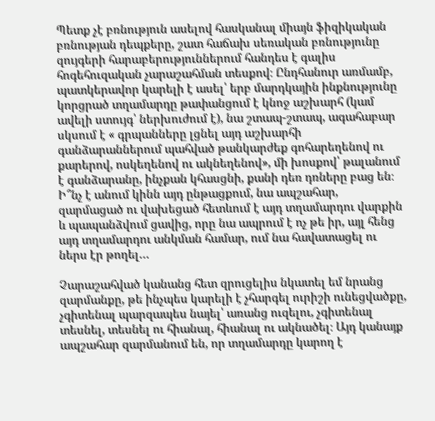Պետք չէ բռնություն ասելով հասկանալ միայն ֆիզիկական բռնության դեպքերը, շատ հաճախ սեռական բռնությունը զույգերի հարաբերություններում հանդես է գալիս հոգեհուզական չարաշահման տեսքով։ Ընդհանուր առմամբ, պատկերավոր կարելի է ասել՝ երբ մարդկային ինքնությունը կորցրած տղամարդը թափանցում է կնոջ աշխարհ (կամ ավելի ստույգ՝ ներխուժում է), նա շտապ-շտապ, ագահաբար սկսում է « գրպանները լցնել այդ աշխարհի գանձարաններում պահված թանկարժեք գոհարեղենով ու քարերով, ոսկեղենով ու ակնեղենով», մի խոսքով՝ թալանում է գանձարանը, ինչքան կհասցնի, քանի դեռ դռները բաց են։ Ի՞նչ է անում կինն այդ ընթացքում, նա ապշահար, զարմացած ու վախեցած հետևում է այդ տղամարդու վարքին և պապանձվում ցավից, որը նա ապրում է ոչ թե իր, այլ հենց այդ տղամարդու անկման համար, ում նա հավատացել ու ներս էր թողել…

Չարաշահված կանանց հետ զրուցելիս նկատել եմ նրանց զարմանքը, թե ինչպես կարելի է չհարգել ուրիշի ունեցվածքը, չգիտենալ պարզապես նայել՝ առանց ուզելու, չգիտենալ տեսնել, տեսնել ու հիանալ, հիանալ ու ակնածել։ Այդ կանայք ապշահար զարմանում են, որ տղամարդը կարող է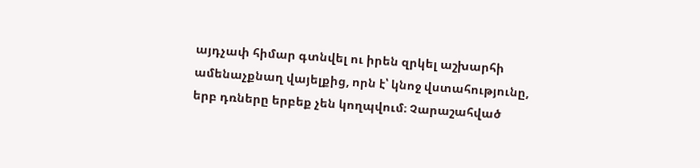այդչափ հիմար գտնվել ու իրեն զրկել աշխարհի ամենաչքնաղ վայելքից, որն է՝ կնոջ վստահությունը, երբ դռները երբեք չեն կողպվում։ Չարաշահված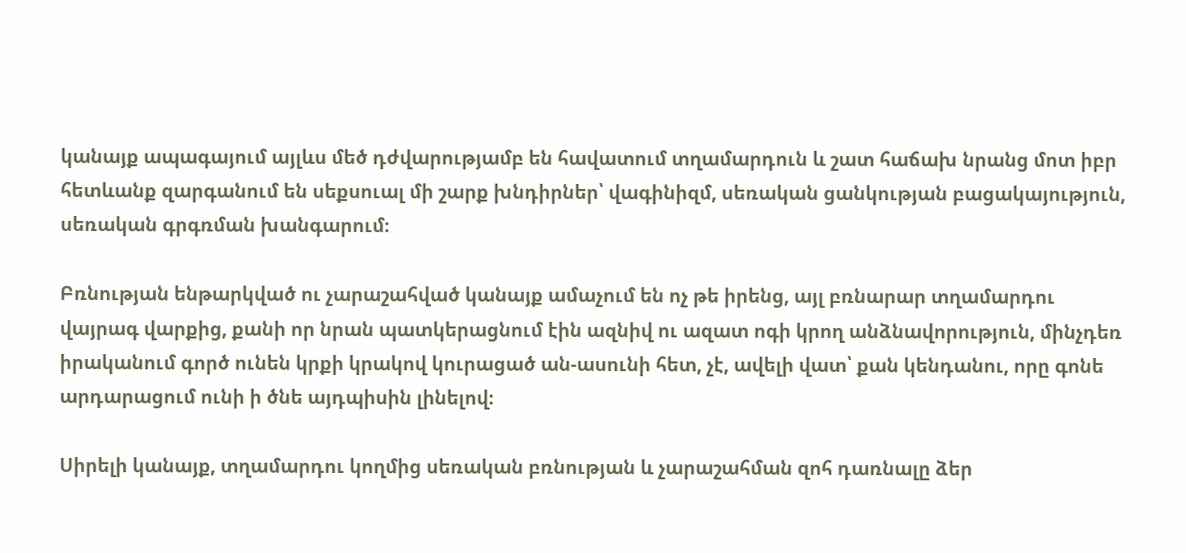կանայք ապագայում այլևս մեծ դժվարությամբ են հավատում տղամարդուն և շատ հաճախ նրանց մոտ իբր հետևանք զարգանում են սեքսուալ մի շարք խնդիրներ՝ վագինիզմ, սեռական ցանկության բացակայություն, սեռական գրգռման խանգարում։

Բռնության ենթարկված ու չարաշահված կանայք ամաչում են ոչ թե իրենց, այլ բռնարար տղամարդու վայրագ վարքից, քանի որ նրան պատկերացնում էին ազնիվ ու ազատ ոգի կրող անձնավորություն, մինչդեռ իրականում գործ ունեն կրքի կրակով կուրացած ան-ասունի հետ, չէ, ավելի վատ՝ քան կենդանու, որը գոնե արդարացում ունի ի ծնե այդպիսին լինելով։

Սիրելի կանայք, տղամարդու կողմից սեռական բռնության և չարաշահման զոհ դառնալը ձեր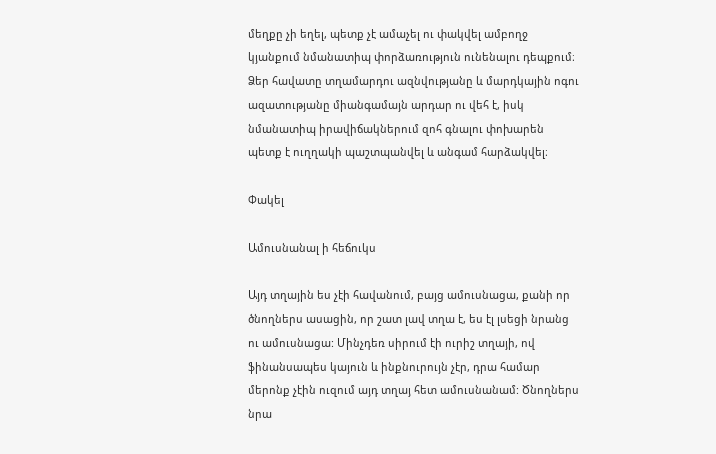մեղքը չի եղել, պետք չէ ամաչել ու փակվել ամբողջ կյանքում նմանատիպ փորձառություն ունենալու դեպքում։ Ձեր հավատը տղամարդու ազնվությանը և մարդկային ոգու ազատությանը միանգամայն արդար ու վեհ է, իսկ նմանատիպ իրավիճակներում զոհ գնալու փոխարեն պետք է ուղղակի պաշտպանվել և անգամ հարձակվել։

Փակել

Ամուսնանալ ի հեճուկս

Այդ տղային ես չէի հավանում, բայց ամուսնացա, քանի որ ծնողներս ասացին, որ շատ լավ տղա է, ես էլ լսեցի նրանց ու ամուսնացա: Մինչդեռ սիրում էի ուրիշ տղայի, ով ֆինանսապես կայուն և ինքնուրույն չէր, դրա համար մերոնք չէին ուզում այդ տղայ հետ ամուսնանամ: Ծնողներս նրա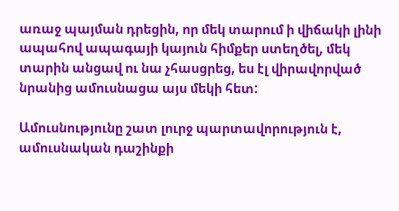առաջ պայման դրեցին, որ մեկ տարում ի վիճակի լինի ապահով ապագայի կայուն հիմքեր ստեղծել, մեկ տարին անցավ ու նա չհասցրեց, ես էլ վիրավորված նրանից ամուսնացա այս մեկի հետ:

Ամուսնությունը շատ լուրջ պարտավորություն է, ամուսնական դաշինքի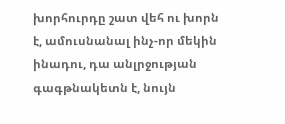խորհուրդը շատ վեհ ու խորն է, ամուսնանալ ինչ-որ մեկին ինադու, դա անլրջության գագթնակետն է, նույն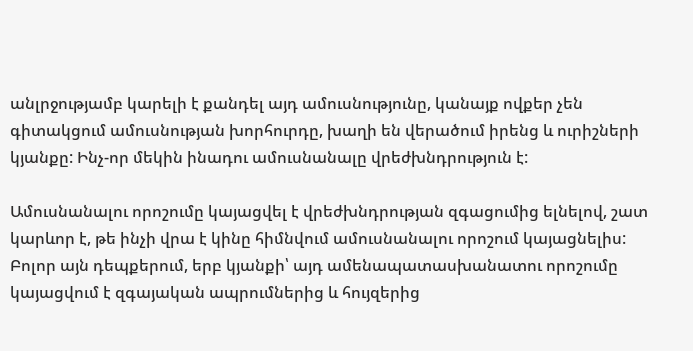անլրջությամբ կարելի է քանդել այդ ամուսնությունը, կանայք ովքեր չեն գիտակցում ամուսնության խորհուրդը, խաղի են վերածում իրենց և ուրիշների կյանքը: Ինչ-որ մեկին ինադու ամուսնանալը վրեժխնդրություն է:

Ամուսնանալու որոշումը կայացվել է վրեժխնդրության զգացումից ելնելով, շատ կարևոր է, թե ինչի վրա է կինը հիմնվում ամուսնանալու որոշում կայացնելիս: Բոլոր այն դեպքերում, երբ կյանքի՝ այդ ամենապատասխանատու որոշումը կայացվում է զգայական ապրումներից և հույզերից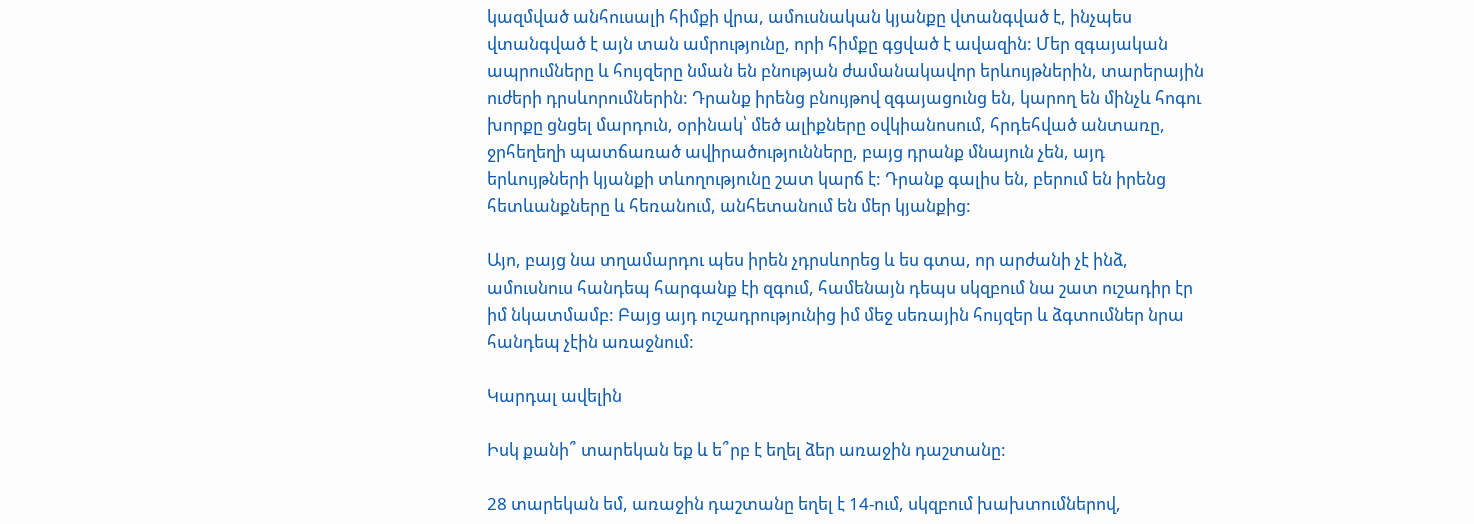կազմված անհուսալի հիմքի վրա, ամուսնական կյանքը վտանգված է, ինչպես վտանգված է այն տան ամրությունը, որի հիմքը գցված է ավազին: Մեր զգայական ապրումները և հույզերը նման են բնության ժամանակավոր երևույթներին, տարերային ուժերի դրսևորումներին: Դրանք իրենց բնույթով զգայացունց են, կարող են մինչև հոգու խորքը ցնցել մարդուն, օրինակ՝ մեծ ալիքները օվկիանոսում, հրդեհված անտառը, ջրհեղեղի պատճառած ավիրածությունները, բայց դրանք մնայուն չեն, այդ երևույթների կյանքի տևողությունը շատ կարճ է: Դրանք գալիս են, բերում են իրենց հետևանքները և հեռանում, անհետանում են մեր կյանքից:

Այո, բայց նա տղամարդու պես իրեն չդրսևորեց և ես գտա, որ արժանի չէ ինձ, ամուսնուս հանդեպ հարգանք էի զգում, համենայն դեպս սկզբում նա շատ ուշադիր էր իմ նկատմամբ: Բայց այդ ուշադրությունից իմ մեջ սեռային հույզեր և ձգտումներ նրա հանդեպ չէին առաջնում:

Կարդալ ավելին

Իսկ քանի՞ տարեկան եք և ե՞րբ է եղել ձեր առաջին դաշտանը:

28 տարեկան եմ, առաջին դաշտանը եղել է 14-ում, սկզբում խախտումներով,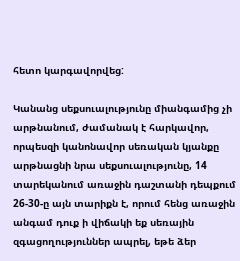հետո կարգավորվեց:

Կանանց սեքսուալությունը միանգամից չի արթնանում, ժամանակ է հարկավոր, որպեսզի կանոնավոր սեռական կյանքը արթնացնի նրա սեքսուալությունը, 14 տարեկանում առաջին դաշտանի դեպքում 26-30-ը այն տարիքն է, որում հենց առաջին անգամ դուք ի վիճակի եք սեռային զգացողություններ ապրել, եթե ձեր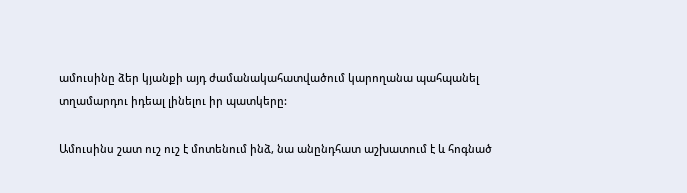ամուսինը ձեր կյանքի այդ ժամանակահատվածում կարողանա պահպանել տղամարդու իդեալ լինելու իր պատկերը:

Ամուսինս շատ ուշ ուշ է մոտենում ինձ, նա անընդհատ աշխատում է և հոգնած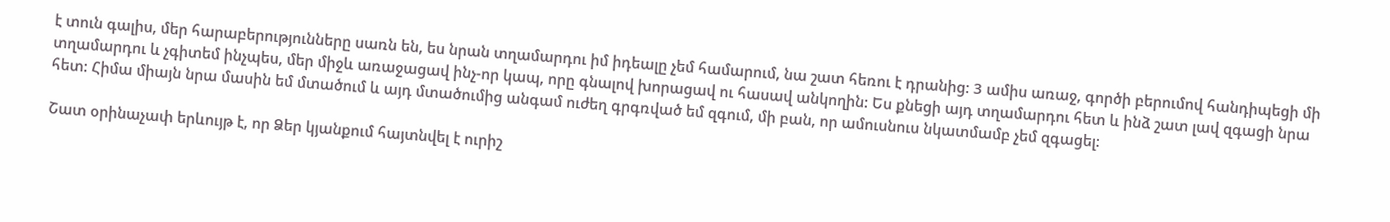է տուն գալիս, մեր հարաբերությունները սառն են, ես նրան տղամարդու իմ իդեալը չեմ համարում, նա շատ հեռու է դրանից: 3 ամիս առաջ, գործի բերումով հանդիպեցի մի տղամարդու և չգիտեմ ինչպես, մեր միջև առաջացավ ինչ-որ կապ, որը գնալով խորացավ ու հասավ անկողին: Ես քնեցի այդ տղամարդու հետ և ինձ շատ լավ զգացի նրա հետ: Հիմա միայն նրա մասին եմ մտածում և այդ մտածումից անգամ ուժեղ գրգռված եմ զգում, մի բան, որ ամուսնուս նկատմամբ չեմ զգացել:

Շատ օրինաչափ երևույթ է, որ Ձեր կյանքում հայտնվել է ուրիշ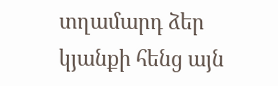տղամարդ ձեր կյանքի հենց այն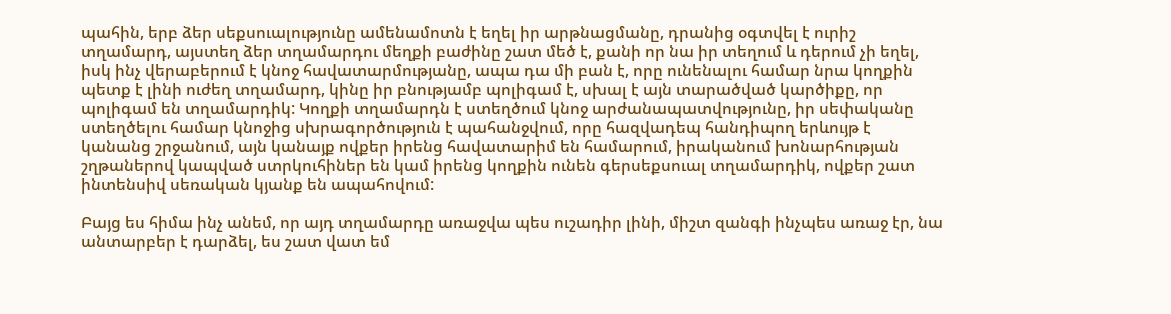պահին, երբ ձեր սեքսուալությունը ամենամոտն է եղել իր արթնացմանը, դրանից օգտվել է ուրիշ տղամարդ, այստեղ ձեր տղամարդու մեղքի բաժինը շատ մեծ է, քանի որ նա իր տեղում և դերում չի եղել, իսկ ինչ վերաբերում է կնոջ հավատարմությանը, ապա դա մի բան է, որը ունենալու համար նրա կողքին պետք է լինի ուժեղ տղամարդ, կինը իր բնությամբ պոլիգամ է, սխալ է այն տարածված կարծիքը, որ պոլիգամ են տղամարդիկ: Կողքի տղամարդն է ստեղծում կնոջ արժանապատվությունը, իր սեփականը ստեղծելու համար կնոջից սխրագործություն է պահանջվում, որը հազվադեպ հանդիպող երևույթ է կանանց շրջանում, այն կանայք ովքեր իրենց հավատարիմ են համարում, իրականում խոնարհության շղթաներով կապված ստրկուհիներ են կամ իրենց կողքին ունեն գերսեքսուալ տղամարդիկ, ովքեր շատ ինտենսիվ սեռական կյանք են ապահովում:

Բայց ես հիմա ինչ անեմ, որ այդ տղամարդը առաջվա պես ուշադիր լինի, միշտ զանգի ինչպես առաջ էր, նա անտարբեր է դարձել, ես շատ վատ եմ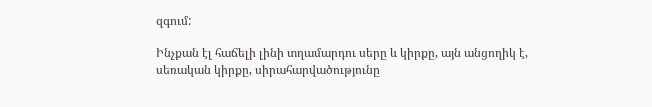զգում:

Ինչքան էլ հաճելի լինի տղամարդու սերը և կիրքը, այն անցողիկ է, սեռական կիրքը, սիրահարվածությունը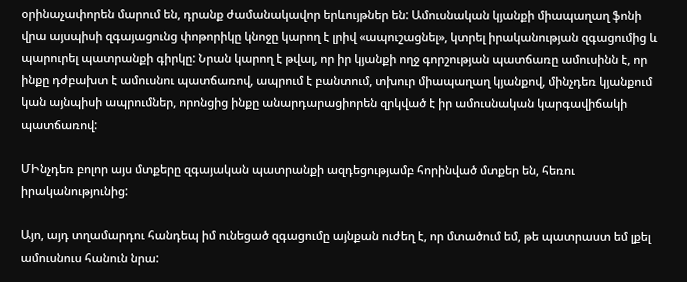օրինաչափորեն մարում են, դրանք ժամանակավոր երևույթներ են: Ամուսնական կյանքի միապաղաղ ֆոնի վրա այսպիսի զգայացունց փոթորիկը կնոջը կարող է լրիվ «ապուշացնել», կտրել իրականության զգացումից և պարուրել պատրանքի գիրկը: Նրան կարող է թվալ, որ իր կյանքի ողջ գորշության պատճառը ամուսինն է, որ ինքը դժբախտ է ամուսնու պատճառով, ապրում է բանտում, տխուր միապաղաղ կյանքով, մինչդեռ կյանքում կան այնպիսի ապրումներ, որոնցից ինքը անարդարացիորեն զրկված է իր ամուսնական կարգավիճակի պատճառով:

ՄԻնչդեռ բոլոր այս մտքերը զգայական պատրանքի ազդեցությամբ հորինված մտքեր են, հեռու իրականությունից:

Այո, այդ տղամարդու հանդեպ իմ ունեցած զգացումը այնքան ուժեղ է, որ մտածում եմ, թե պատրաստ եմ լքել ամուսնուս հանուն նրա: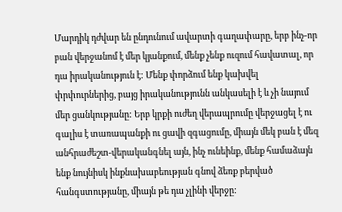Մարդիկ դժվար են ընդունում ավարտի գաղափարը, երբ ինչ-որ բան վերջանոմ է մեր կյանքում, մենք չենք ուզում հավատալ, որ դա իրականություն է: Մենք փորձում ենք կախվել փրփուրներից, բայց իրականությունն անկասելի է և չի նայում մեր ցանկությանը: Երբ կրքի ուժեղ վերապրումը վերջացել է ու գալիս է տառապանքի ու ցավի զգացումը, միայն մեկ բան է մեզ անհրաժեշտ-վերականգնել այն, ինչ ունեինք, մենք համաձայն ենք նույնիսկ ինքնախաբեության գնով ձեռք բերված հանգստությանը, միայն թե դա չլինի վերջը: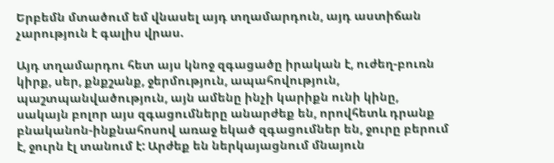Երբեմն մտածում եմ վնասել այդ տղամարդուն, այդ աստիճան չարություն է գալիս վրաս.

Այդ տղամարդու հետ այս կնոջ զգացածը իրական է, ուժեղ-բուռն կիրք, սեր, քնքշանք, ջերմություն, ապահովություն, պաշտպանվածություն, այն ամենը ինչի կարիքն ունի կինը, սակայն բոլոր այս զգացումները անարժեք են, որովհետև դրանք բնականոն-ինքնահոսով առաջ եկած զգացումներ են, ջուրը բերում է, ջուրն էլ տանում է: Արժեք են ներկայացնում մնայուն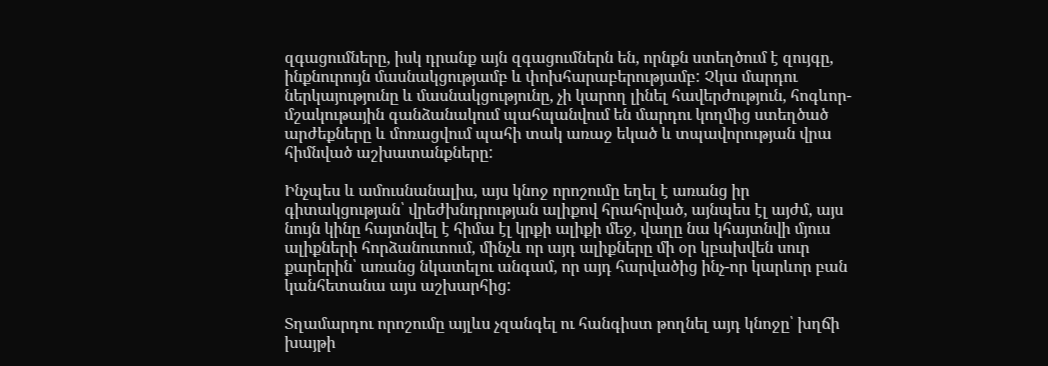զգացումները, իսկ դրանք այն զգացումներն են, որնքն ստեղծում է զույգը, ինքնուրույն մասնակցությամբ և փոխհարաբերությամբ: Չկա մարդու ներկայությունը և մասնակցությունը, չի կարող լինել հավերժություն, հոգևոր-մշակութային գանձանակում պահպանվում են մարդու կողմից ստեղծած արժեքները և մոռացվում պահի տակ առաջ եկած և տպավորության վրա հիմնված աշխատանքները:

Ինչպես և ամուսնանալիս, այս կնոջ որոշումը եղել է առանց իր գիտակցության՝ վրեժխնդրության ալիքով հրահրված, այնպես էլ այժմ, այս նույն կինը հայտնվել է հիմա էլ կրքի ալիքի մեջ, վաղը նա կհայտնվի մյուս ալիքների հորձանուտում, մինչև որ այդ ալիքները մի օր կբախվեն սուր քարերին՝ առանց նկատելու անգամ, որ այդ հարվածից ինչ-որ կարևոր բան կանհետանա այս աշխարհից:

Տղամարդու որոշումը այլևս չզանգել ու հանգիստ թողնել այդ կնոջը՝ խղճի խայթի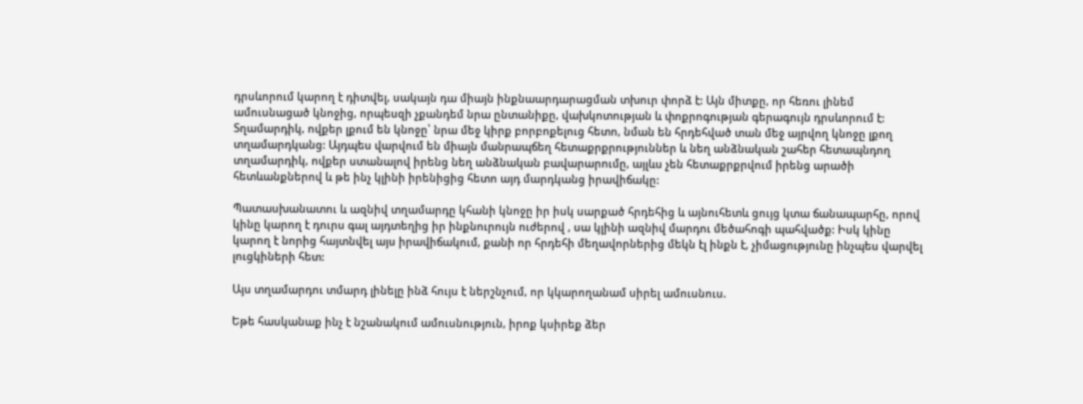դրսևորում կարող է դիտվել, սակայն դա միայն ինքնաարդարացման տխուր փորձ է: Այն միտքը, որ հեռու լինեմ ամուսնացած կնոջից, որպեսզի չքանդեմ նրա ընտանիքը, վախկոտության և փոքրոգության գերագույն դրսևորում է: Տղամարդիկ, ովքեր լքում են կնոջը՝ նրա մեջ կիրք բորբոքելուց հետո, նման են հրդեհված տան մեջ այրվող կնոջը լքող տղամարդկանց: Այդպես վարվում են միայն մանրապճեղ հետաքրքրություններ և նեղ անձնական շահեր հետապնդող տղամարդիկ, ովքեր ստանալով իրենց նեղ անձնական բավարարումը, այլևս չեն հետաքրքրվում իրենց արածի հետևանքներով և թե ինչ կլինի իրենիցից հետո այդ մարդկանց իրավիճակը:

Պատասխանատու և ազնիվ տղամարդը կհանի կնոջը իր իսկ սարքած հրդեհից և այնուհետև ցույց կտա ճանապարհը, որով կինը կարող է դուրս գալ այդտեղից իր ինքնուրույն ուժերով , սա կլինի ազնիվ մարդու մեծահոգի պահվածք: Իսկ կինը կարող է նորից հայտնվել այս իրավիճակում, քանի որ հրդեհի մեղավորներից մեկն էլ ինքն է, չիմացությունը ինչպես վարվել լուցկիների հետ:

Այս տղամարդու տմարդ լինելը ինձ հույս է ներշնչում, որ կկարողանամ սիրել ամուսնուս.

Եթե հասկանաք ինչ է նշանակում ամուսնություն, իրոք կսիրեք ձեր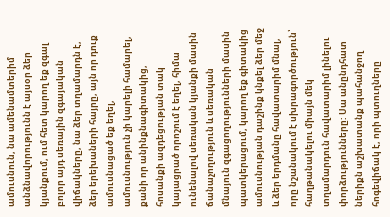ամուսնուն, նա ամենամտերիմ անձնավորությունն է այսօր ձեր կյանքում, ում հետ կարող եք զգալ բոլոր այդ սեռային զգայական վիճակները, նա ձեր տղամարդն է, ձեր երեխաների հայրը, այն որ դուք ամուսնացած եք եղել, ամուսնություն չի կարելի համարել, քանի որ անինքնագիտակից, հոսանքի ազդեցության տակ կայացրած որոշում է եղել, հիմա ունենալով սեռական կյանքի մասին ճանաչողություն և սեռական մնայուն զգացողությունների մասին պատկերացում, կարող եք գիտակից ամուսնության դաշինք կնքել ձեր մեջ և ձեր երդմանը հավատարիմ մնալ, որը նշանակում է սխրագործություն՝ հաղթանակելու միայն մեկ տղամարդուն հավատարիմ լինելու փորձությունները: Սա անընդհատ ներիքն աշխատանք պահանջող հոգեվիճակ է, որի պտուղները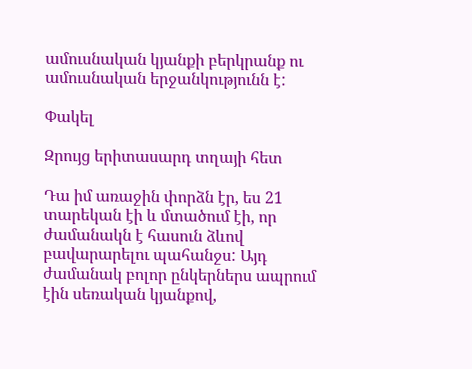ամուսնական կյանքի բերկրանք ու ամուսնական երջանկությունն է:

Փակել

Զրույց երիտասարդ տղայի հետ

Դա իմ առաջին փորձն էր, ես 21 տարեկան էի և մտածում էի, որ ժամանակն է հասուն ձևով բավարարելու պահանջս: Այդ ժամանակ բոլոր ընկերներս ապրում էին սեռական կյանքով,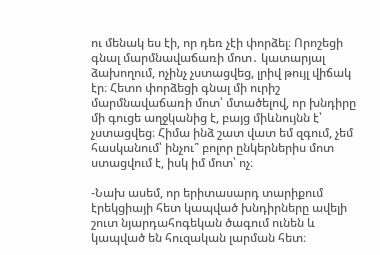ու մենակ ես էի, որ դեռ չէի փորձել։ Որոշեցի գնալ մարմնավաճառի մոտ․ կատարյալ ձախողում, ոչինչ չստացվեց, լրիվ թույլ վիճակ էր։ Հետո փորձեցի գնալ մի ուրիշ մարմնավաճառի մոտ՝ մտածելով, որ խնդիրը մի գուցե աղջկանից է, բայց միևնույնն է՝ չստացվեց։ Հիմա ինձ շատ վատ եմ զգում, չեմ հասկանում՝ ինչու՞ բոլոր ընկերներիս մոտ ստացվում է, իսկ իմ մոտ՝ ոչ։

-Նախ ասեմ, որ երիտասարդ տարիքում էրեկցիայի հետ կապված խնդիրները ավելի շուտ նյարդահոգեկան ծագում ունեն և կապված են հուզական լարման հետ։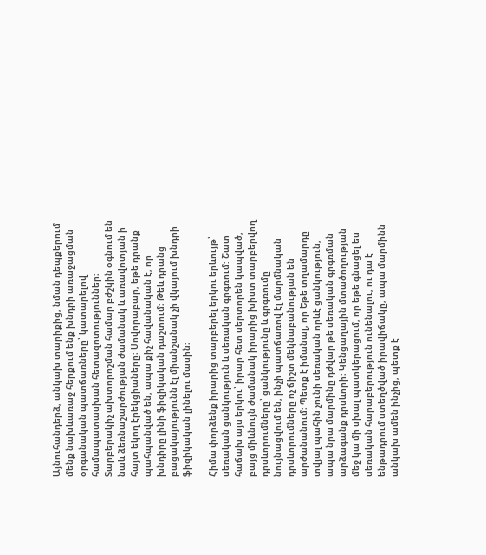Այնուհանդերձ, անկախ տարիքից, նման դեպքերում մենք նախևառաջ հերքում ենք խնդրի առաջացման օրգանական պատճառները՝ կատարելով համապատասխան հետազոտություններ։ Տարբերակիչ ախտորոշման համար բժշկին օգնում են նաև ձեռնաշարժության ժամանակ և առավոտյան ի հայտ եկող էրեկցիաները։ Սովորաբար, եթե դրանք պահպանված են, ապա քիչ հավանական է, որ խնդիրը լինի ֆիզիկական դաշտում։ Թեև դրանց բացակայությունն էլ միանշանակ չի վկայում խնդրի ֆիզիկական լինելու մասին։

Հիմա փորձենք իրարից տարբերել երկու երևույթ՝ սեռական ցանկություն և սեռական գրգռում: Շատ հաճախ այս երկու՝ իրար հետ սերտորեն կապված, բայց միևնույն ժամանակ իրարից խիստ տարբերվող դրսևորումները՝ ցանկությունը և գրգռումը նույնացվում են, ինչի պատճառով էլ մարմնական դրսևորումները ոչ ճիշտ մեկնաբանության են արժանանում։ Պետք է իմանալ, որ Եթե տղամարդը տվյալ պահին չունի սեռական որևէ ցանկություն, ապա նրա մարմինը դժվար թե սեռական գրգռման արձագանք դրսևորի։ Կենցաղային մտածողության մեջ կա մի սխալ պատկերացում, որ եթե գնացել ես սեռական հարաբերություն ունենալու, ու դա է ենթադրում ստեղծված իրավիճակը, ապա մարմինն անկախ ամեն ինչից, պետք է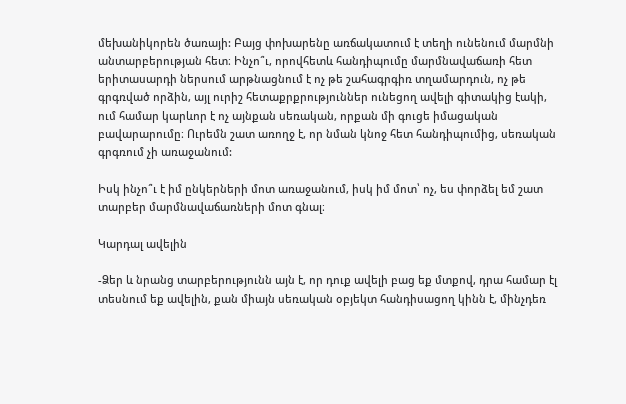մեխանիկորեն ծառայի: Բայց փոխարենը առճակատում է տեղի ունենում մարմնի անտարբերության հետ։ Ինչո՞ւ, որովհետև հանդիպումը մարմնավաճառի հետ երիտասարդի ներսում արթնացնում է ոչ թե շահագրգիռ տղամարդուն, ոչ թե գրգռված որձին, այլ ուրիշ հետաքրքրություններ ունեցող ավելի գիտակից էակի, ում համար կարևոր է ոչ այնքան սեռական, որքան մի գուցե իմացական բավարարումը։ Ուրեմն շատ առողջ է, որ նման կնոջ հետ հանդիպումից, սեռական գրգռում չի առաջանում:

Իսկ ինչո՞ւ է իմ ընկերների մոտ առաջանում, իսկ իմ մոտ՝ ոչ, ես փորձել եմ շատ տարբեր մարմնավաճառների մոտ գնալ։

Կարդալ ավելին

-Ձեր և նրանց տարբերությունն այն է, որ դուք ավելի բաց եք մտքով, դրա համար էլ տեսնում եք ավելին, քան միայն սեռական օբյեկտ հանդիսացող կինն է, մինչդեռ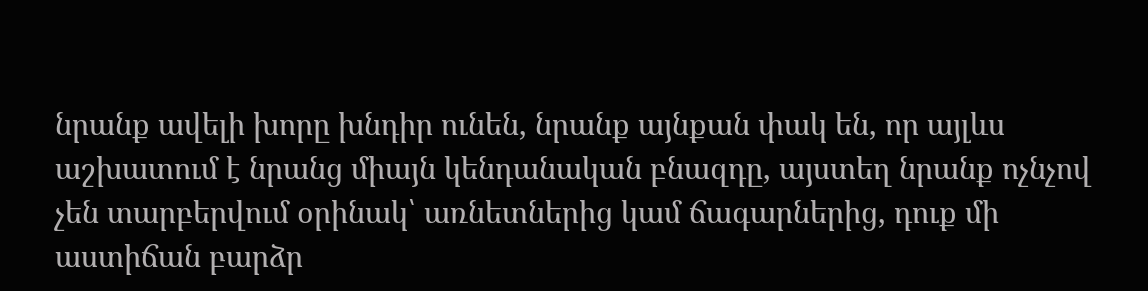նրանք ավելի խորը խնդիր ունեն, նրանք այնքան փակ են, որ այլևս աշխատում է նրանց միայն կենդանական բնազդը, այստեղ նրանք ոչնչով չեն տարբերվում օրինակ՝ առնետներից կամ ճագարներից, դուք մի աստիճան բարձր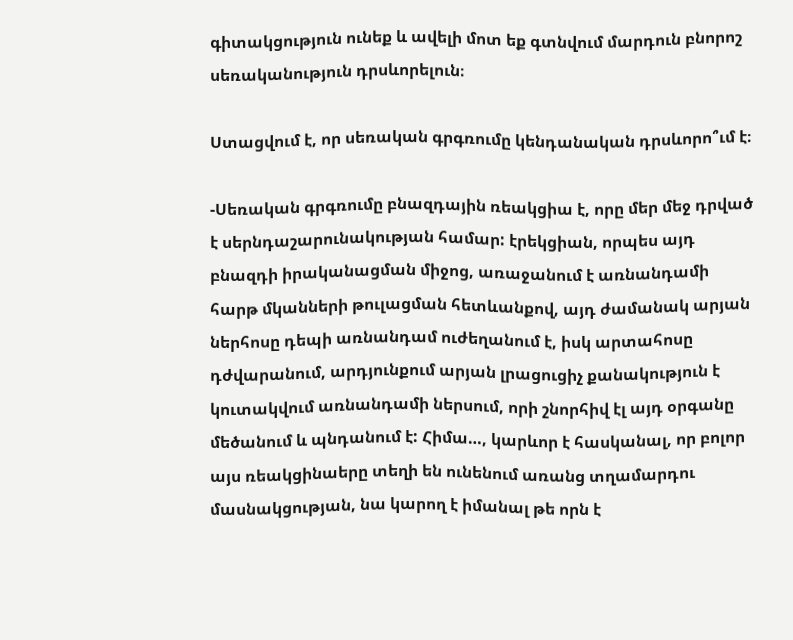գիտակցություն ունեք և ավելի մոտ եք գտնվում մարդուն բնորոշ սեռականություն դրսևորելուն։

Ստացվում է, որ սեռական գրգռումը կենդանական դրսևորո՞ւմ է։

-Սեռական գրգռումը բնազդային ռեակցիա է, որը մեր մեջ դրված է սերնդաշարունակության համար: էրեկցիան, որպես այդ բնազդի իրականացման միջոց, առաջանում է առնանդամի հարթ մկանների թուլացման հետևանքով, այդ ժամանակ արյան ներհոսը դեպի առնանդամ ուժեղանում է, իսկ արտահոսը դժվարանում, արդյունքում արյան լրացուցիչ քանակություն է կուտակվում առնանդամի ներսում, որի շնորհիվ էլ այդ օրգանը մեծանում և պնդանում է: Հիմա…, կարևոր է հասկանալ, որ բոլոր այս ռեակցինաերը տեղի են ունենում առանց տղամարդու մասնակցության, նա կարող է իմանալ թե որն է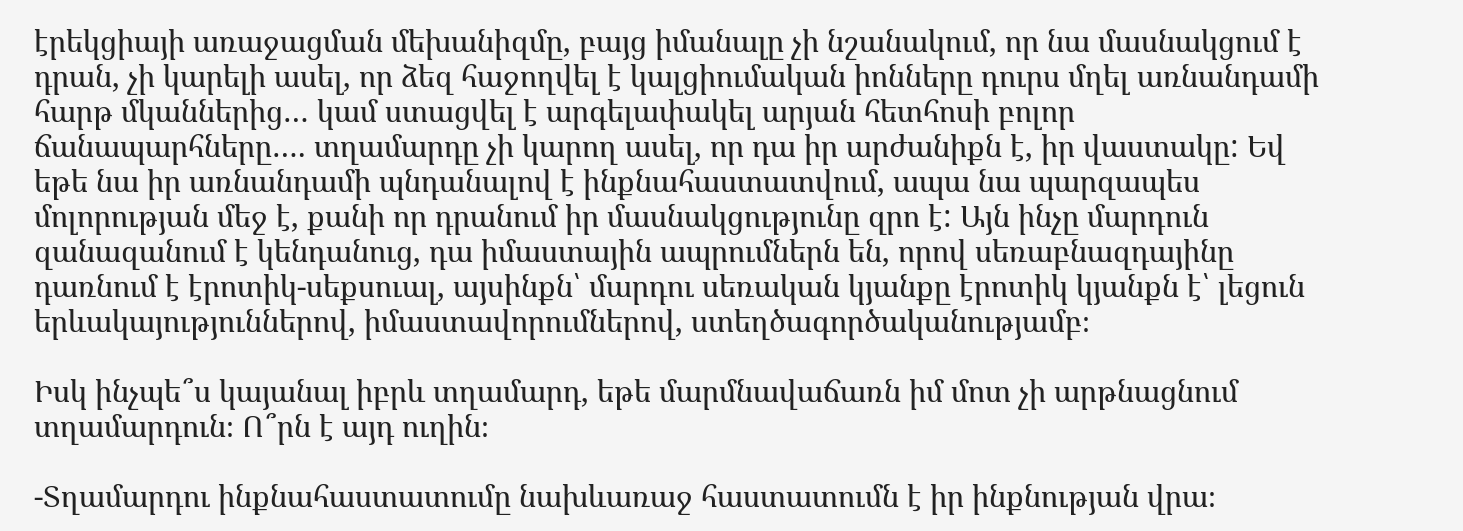էրեկցիայի առաջացման մեխանիզմը, բայց իմանալը չի նշանակում, որ նա մասնակցում է դրան, չի կարելի ասել, որ ձեզ հաջողվել է կալցիումական իոնները դուրս մղել առնանդամի հարթ մկաններից… կամ ստացվել է արգելափակել արյան հետհոսի բոլոր ճանապարհները…. տղամարդը չի կարող ասել, որ դա իր արժանիքն է, իր վաստակը: Եվ եթե նա իր առնանդամի պնդանալով է ինքնահաստատվում, ապա նա պարզապես մոլորության մեջ է, քանի որ դրանում իր մասնակցությունը զրո է: Այն ինչը մարդուն զանազանում է կենդանուց, դա իմաստային ապրումներն են, որով սեռաբնազդայինը դառնում է էրոտիկ-սեքսուալ, այսինքն՝ մարդու սեռական կյանքը էրոտիկ կյանքն է՝ լեցուն երևակայություններով, իմաստավորումներով, ստեղծագործականությամբ։

Իսկ ինչպե՞ս կայանալ իբրև տղամարդ, եթե մարմնավաճառն իմ մոտ չի արթնացնում տղամարդուն։ Ո՞րն է այդ ուղին։

-Տղամարդու ինքնահաստատումը նախևառաջ հաստատումն է իր ինքնության վրա։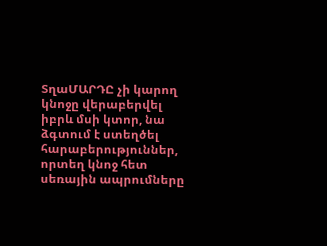ՏղաՄԱՐԴԸ չի կարող կնոջը վերաբերվել իբրև մսի կտոր, նա ձգտում է ստեղծել հարաբերություններ, որտեղ կնոջ հետ սեռային ապրումները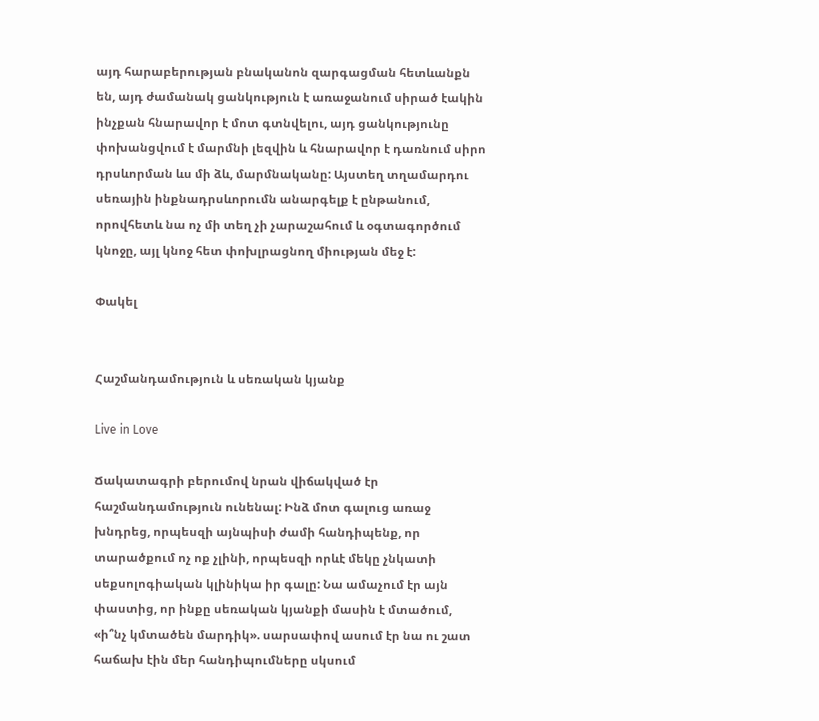այդ հարաբերության բնականոն զարգացման հետևանքն են, այդ ժամանակ ցանկություն է առաջանում սիրած էակին ինչքան հնարավոր է մոտ գտնվելու, այդ ցանկությունը փոխանցվում է մարմնի լեզվին և հնարավոր է դառնում սիրո դրսևորման ևս մի ձև, մարմնականը: Այստեղ տղամարդու սեռային ինքնադրսևորումն անարգելք է ընթանում, որովհետև նա ոչ մի տեղ չի չարաշահում և օգտագործում կնոջը, այլ կնոջ հետ փոխլրացնող միության մեջ է:

Փակել


Հաշմանդամություն և սեռական կյանք

Live in Love

Ճակատագրի բերումով նրան վիճակված էր հաշմանդամություն ունենալ: Ինձ մոտ գալուց առաջ խնդրեց, որպեսզի այնպիսի ժամի հանդիպենք, որ տարածքում ոչ ոք չլինի, որպեսզի որևէ մեկը չնկատի սեքսոլոգիական կլինիկա իր գալը: Նա ամաչում էր այն փաստից, որ ինքը սեռական կյանքի մասին է մտածում, «ի՞նչ կմտածեն մարդիկ». սարսափով ասում էր նա ու շատ հաճախ էին մեր հանդիպումները սկսում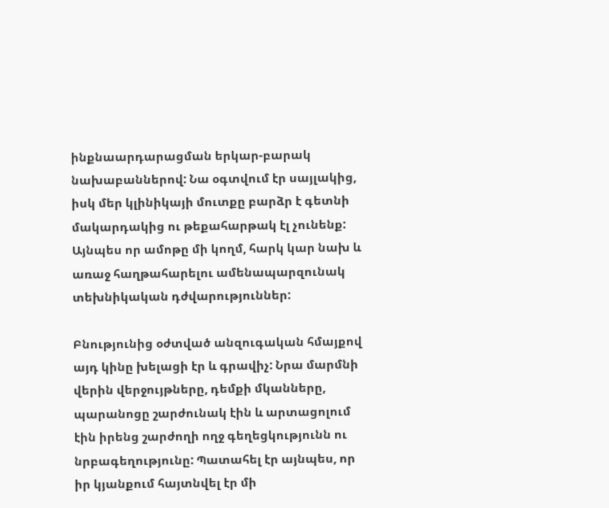ինքնաարդարացման երկար-բարակ նախաբաններով: Նա օգտվում էր սայլակից, իսկ մեր կլինիկայի մուտքը բարձր է գետնի մակարդակից ու թեքահարթակ էլ չունենք: Այնպես որ ամոթը մի կողմ, հարկ կար նախ և առաջ հաղթահարելու ամենապարզունակ տեխնիկական դժվարություններ:

Բնությունից օժտված անզուգական հմայքով այդ կինը խելացի էր և գրավիչ: Նրա մարմնի վերին վերջույթները, դեմքի մկանները, պարանոցը շարժունակ էին և արտացոլում էին իրենց շարժողի ողջ գեղեցկությունն ու նրբագեղությունը: Պատահել էր այնպես, որ իր կյանքում հայտնվել էր մի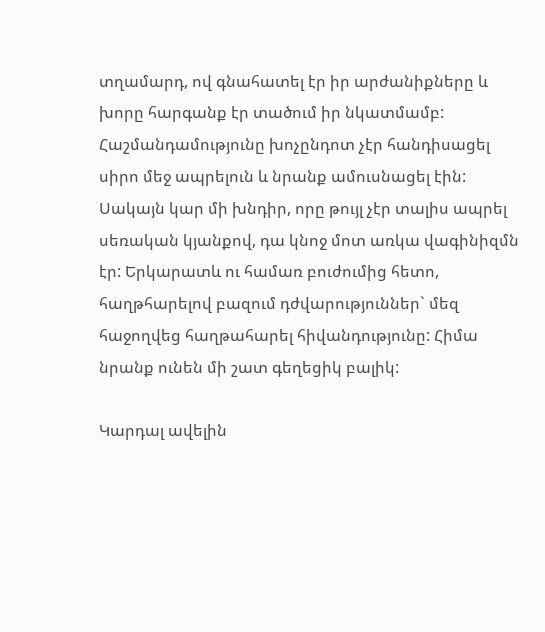տղամարդ, ով գնահատել էր իր արժանիքները և խորը հարգանք էր տածում իր նկատմամբ: Հաշմանդամությունը խոչընդոտ չէր հանդիսացել սիրո մեջ ապրելուն և նրանք ամուսնացել էին: Սակայն կար մի խնդիր, որը թույլ չէր տալիս ապրել սեռական կյանքով, դա կնոջ մոտ առկա վագինիզմն էր: Երկարատև ու համառ բուժումից հետո, հաղթհարելով բազում դժվարություններ` մեզ հաջողվեց հաղթահարել հիվանդությունը: Հիմա նրանք ունեն մի շատ գեղեցիկ բալիկ:

Կարդալ ավելին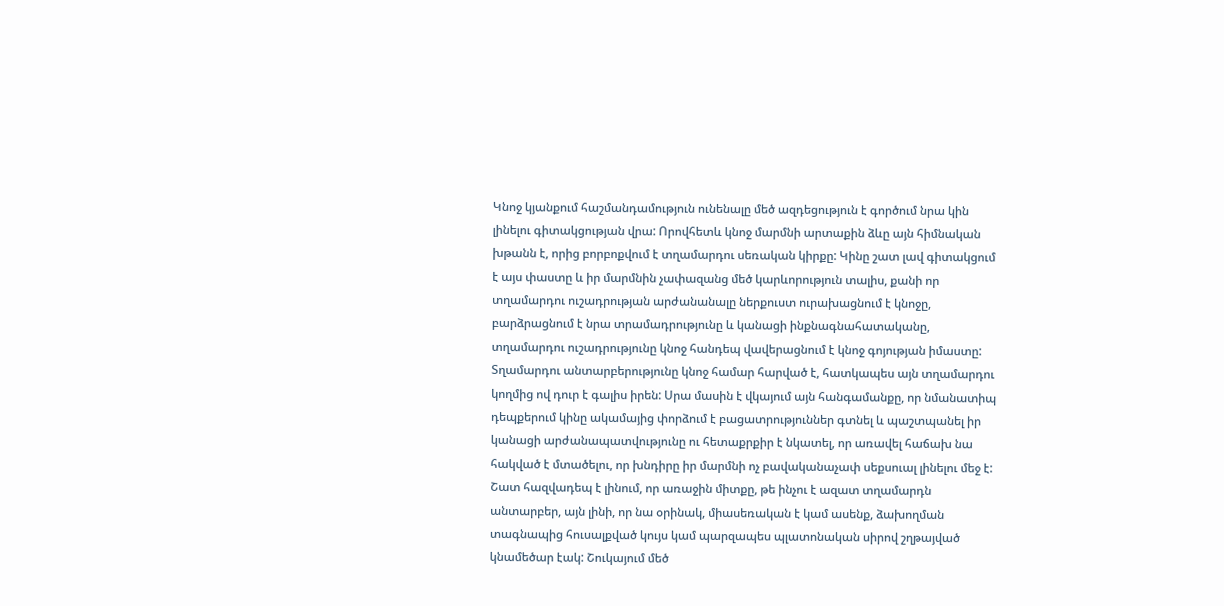Կնոջ կյանքում հաշմանդամություն ունենալը մեծ ազդեցություն է գործում նրա կին լինելու գիտակցության վրա: Որովհետև կնոջ մարմնի արտաքին ձևը այն հիմնական խթանն է, որից բորբոքվում է տղամարդու սեռական կիրքը: Կինը շատ լավ գիտակցում է այս փաստը և իր մարմնին չափազանց մեծ կարևորություն տալիս, քանի որ տղամարդու ուշադրության արժանանալը ներքուստ ուրախացնում է կնոջը, բարձրացնում է նրա տրամադրությունը և կանացի ինքնագնահատականը, տղամարդու ուշադրությունը կնոջ հանդեպ վավերացնում է կնոջ գոյության իմաստը: Տղամարդու անտարբերությունը կնոջ համար հարված է, հատկապես այն տղամարդու կողմից ով դուր է գալիս իրեն: Սրա մասին է վկայում այն հանգամանքը, որ նմանատիպ դեպքերում կինը ակամայից փորձում է բացատրություններ գտնել և պաշտպանել իր կանացի արժանապատվությունը ու հետաքրքիր է նկատել, որ առավել հաճախ նա հակված է մտածելու, որ խնդիրը իր մարմնի ոչ բավականաչափ սեքսուալ լինելու մեջ է: Շատ հազվադեպ է լինում, որ առաջին միտքը, թե ինչու է ազատ տղամարդն անտարբեր, այն լինի, որ նա օրինակ, միասեռական է կամ ասենք, ձախողման տագնապից հուսալքված կույս կամ պարզապես պլատոնական սիրով շղթայված կնամեծար էակ: Շուկայում մեծ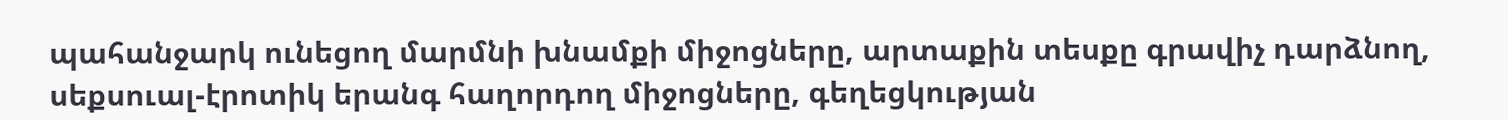պահանջարկ ունեցող մարմնի խնամքի միջոցները, արտաքին տեսքը գրավիչ դարձնող, սեքսուալ-էրոտիկ երանգ հաղորդող միջոցները, գեղեցկության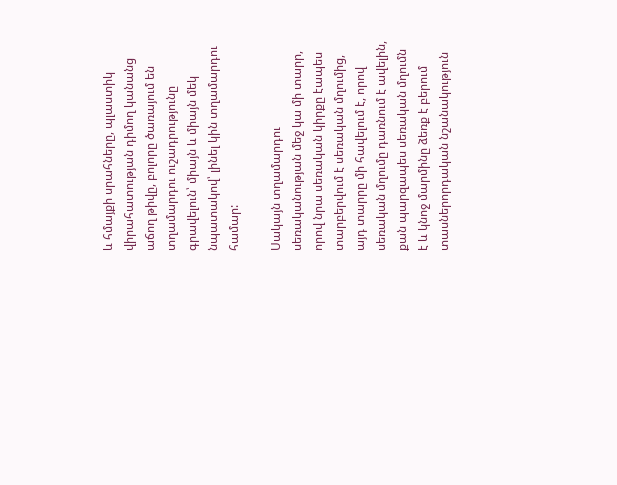և հմայքի սրահները, պլաստիկ վիրահատության դիմող կանանց աճող թիվը, բոլորը ծառայում են տղամարդու ուշադրությունը գրավելուն՝ միայն և միայն մեկ նպատակով՝ լինել կին տղամարդու համար:

Սակայն տղամարդու սեռականության մեջ կա մի տարր, որով նրա սեռական կիրքը էապես տարբերվում է սեռական մղումից, այդ տարրը մի հավելում է, որով սեռական մղումը դառնում է ավելին, քան պարզապես սեռական մղումն է և կնոջ մարմինը ձեռք է բերում տասներորդական նշանակություն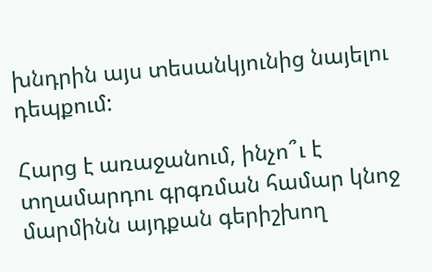խնդրին այս տեսանկյունից նայելու դեպքում:

Հարց է առաջանում, ինչո՞ւ է տղամարդու գրգռման համար կնոջ մարմինն այդքան գերիշխող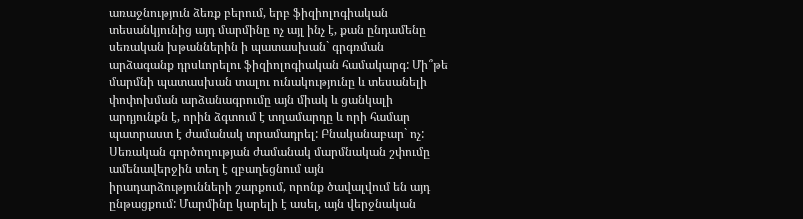առաջնություն ձեռք բերում, երբ ֆիզիոլոգիական տեսանկյունից այդ մարմինը ոչ այլ ինչ է, քան ընդամենը սեռական խթաններին ի պատասխան` գրգռման արձագանք դրսևորելու ֆիզիոլոգիական համակարգ: Մի՞թե մարմնի պատասխան տալու ունակությունը և տեսանելի փոփոխման արձանագրումը այն միակ և ցանկալի արդյունքն է, որին ձգտում է տղամարդը և որի համար պատրաստ է ժամանակ տրամադրել: Բնականաբար` ոչ: Սեռական գործողության ժամանակ մարմնական շփումը ամենավերջին տեղ է զբաղեցնում այն իրադարձությունների շարքում, որոնք ծավալվում են այդ ընթացքում: Մարմինը կարելի է ասել, այն վերջնական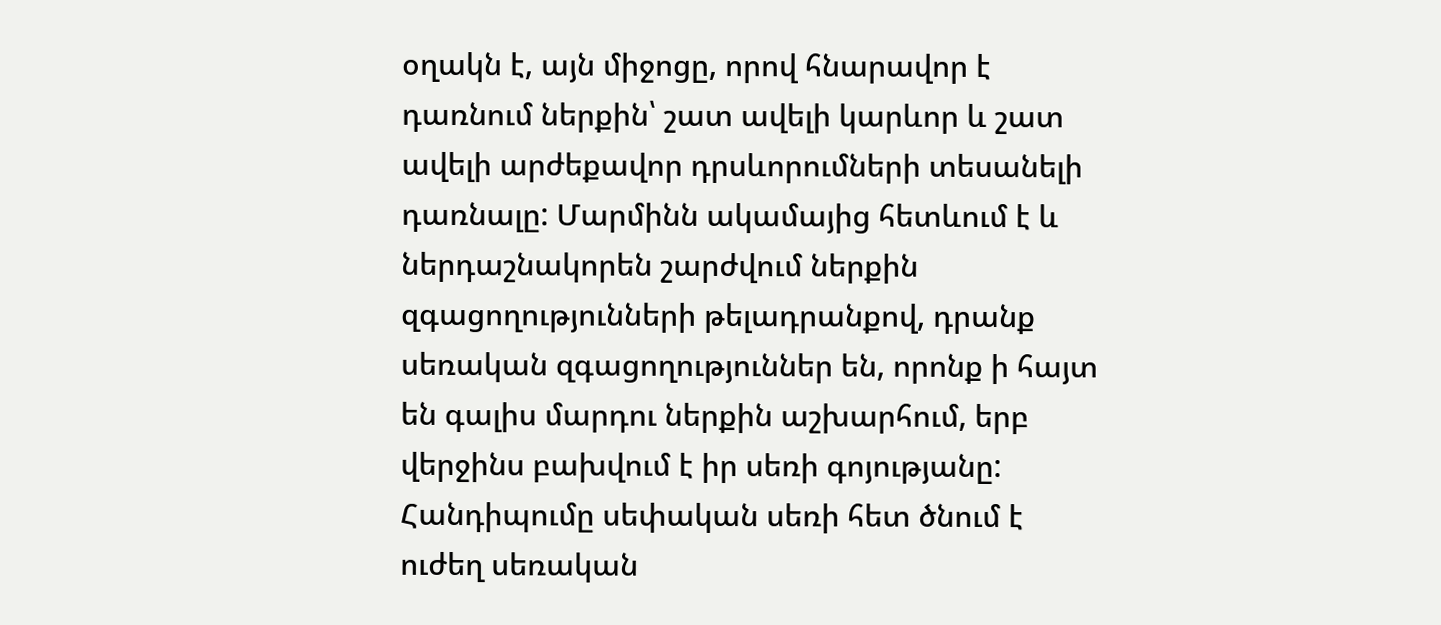օղակն է, այն միջոցը, որով հնարավոր է դառնում ներքին՝ շատ ավելի կարևոր և շատ ավելի արժեքավոր դրսևորումների տեսանելի դառնալը: Մարմինն ակամայից հետևում է և ներդաշնակորեն շարժվում ներքին զգացողությունների թելադրանքով, դրանք սեռական զգացողություններ են, որոնք ի հայտ են գալիս մարդու ներքին աշխարհում, երբ վերջինս բախվում է իր սեռի գոյությանը: Հանդիպումը սեփական սեռի հետ ծնում է ուժեղ սեռական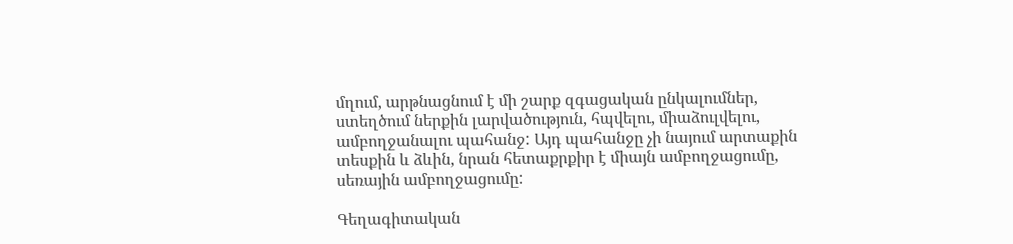մղում, արթնացնում է մի շարք զգացական ընկալումներ, ստեղծում ներքին լարվածություն, հպվելու, միաձուլվելու, ամբողջանալու պահանջ: Այդ պահանջը չի նայում արտաքին տեսքին և ձևին, նրան հետաքրքիր է միայն ամբողջացումը, սեռային ամբողջացումը:

Գեղագիտական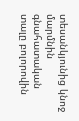տեսանկյունից կնոջ մարմնին գնահատական տալը բոլորովին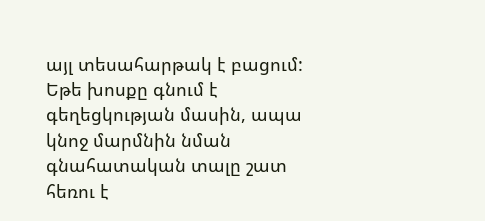այլ տեսահարթակ է բացում: Եթե խոսքը գնում է գեղեցկության մասին, ապա կնոջ մարմնին նման գնահատական տալը շատ հեռու է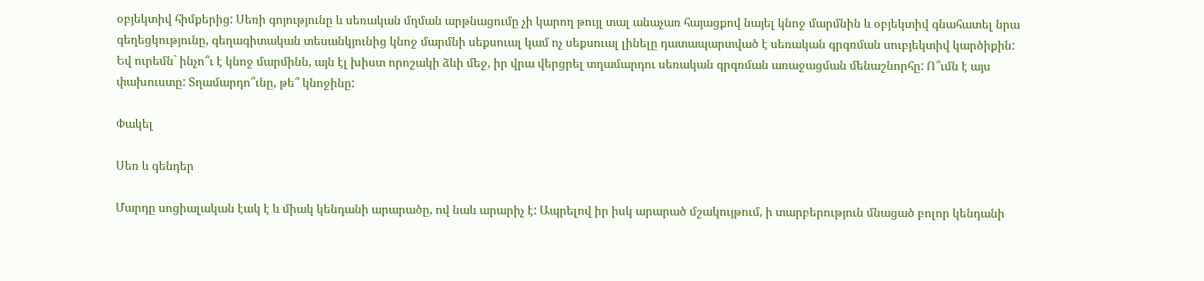օբյեկտիվ հիմքերից: Սեռի գոյությունը և սեռական մղման արթնացումը չի կարող թույլ տալ անաչառ հայացքով նայել կնոջ մարմնին և օբյեկտիվ գնահատել նրա գեղեցկությունը, գեղագիտական տեսանկյունից կնոջ մարմնի սեքսուալ կամ ոչ սեքսուալ լինելը դատապարտված է սեռական գրգռման սուբյեկտիվ կարծիքին: Եվ ուրեմն` ինչո՞ւ է կնոջ մարմինն, այն էլ խիստ որոշակի ձևի մեջ, իր վրա վերցրել տղամարդու սեռական գրգռման առաջացման մենաշնորհը: Ո՞ւմն է այս փախուստը: Տղամարդո՞ւնը, թե՞ կնոջինը:

Փակել

Սեռ և գենդեր

Մարդը սոցիալական էակ է և միակ կենդանի արարածը, ով նաև արարիչ է: Ապրելով իր իսկ արարած մշակույթում, ի տարբերություն մնացած բոլոր կենդանի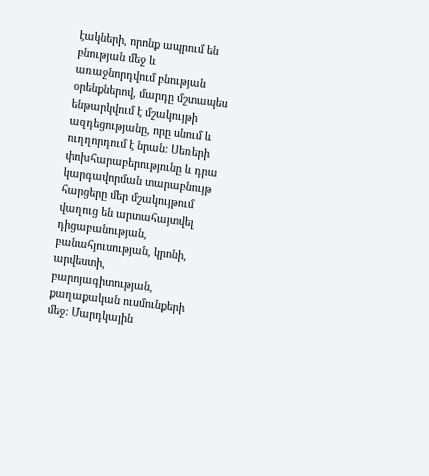էակների, որոնք ապրում են բնության մեջ և առաջնորդվում բնության օրենքներով, մարդը մշտապես ենթարկվում է մշակույթի ազդեցությանը, որը սնում և ուղղորդում է նրան: Սեռերի փոխհարաբերությունը և դրա կարգավորման տարաբնույթ հարցերը մեր մշակույթում վաղուց են արտահայտվել դիցաբանության, բանահյուսության, կրոնի, արվեստի, բարոյագիտության, քաղաքական ուսմունքերի մեջ: Մարդկային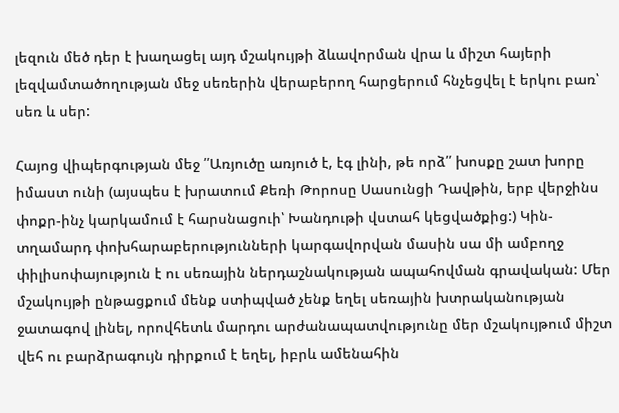լեզուն մեծ դեր է խաղացել այդ մշակույթի ձևավորման վրա և միշտ հայերի լեզվամտածողության մեջ սեռերին վերաբերող հարցերում հնչեցվել է երկու բառ՝ սեռ և սեր:

Հայոց վիպերգության մեջ ՛՛Առյուծը առյուծ է, էգ լինի, թե որձ՛՛ խոսքը շատ խորը իմաստ ունի (այսպես է խրատում Քեռի Թորոսը Սասունցի Դավթին, երբ վերջինս փոքր-ինչ կարկամում է հարսնացուի՝ Խանդութի վստահ կեցվածքից:) Կին-տղամարդ փոխհարաբերությունների կարգավորվան մասին սա մի ամբողջ փիլիսոփայություն է ու սեռային ներդաշնակության ապահովման գրավական: Մեր մշակույթի ընթացքում մենք ստիպված չենք եղել սեռային խտրականության ջատագով լինել, որովհետև մարդու արժանապատվությունը մեր մշակույթում միշտ վեհ ու բարձրագույն դիրքում է եղել, իբրև ամենահին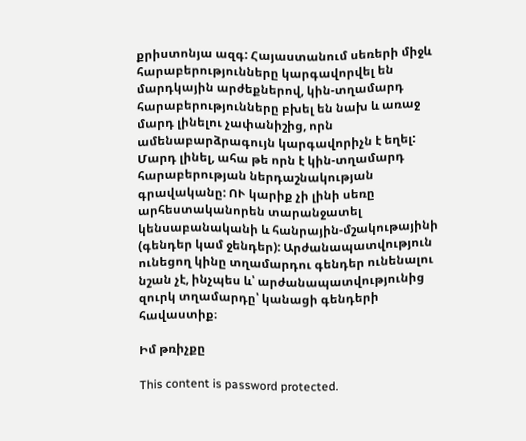քրիստոնյա ազգ: Հայաստանում սեռերի միջև հարաբերությունները կարգավորվել են մարդկային արժեքներով, կին-տղամարդ հարաբերությունները բխել են նախ և առաջ մարդ լինելու չափանիշից, որն ամենաբարձրագույն կարգավորիչն է եղել: Մարդ լինել, ահա թե որն է կին-տղամարդ հարաբերության ներդաշնակության գրավականը: ՈՒ կարիք չի լինի սեռը արհեստականորեն տարանջատել կենսաբանականի և հանրային-մշակութայինի (գենդեր կամ ջենդեր): Արժանապատվություն ունեցող կինը տղամարդու գենդեր ունենալու նշան չէ, ինչպես և՝ արժանապատվությունից զուրկ տղամարդը՝ կանացի գենդերի հավաստիք։

Իմ թռիչքը

This content is password protected.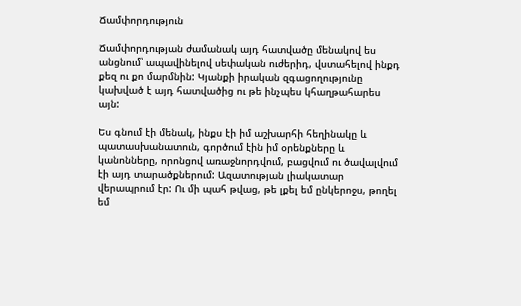Ճամփորդություն

Ճամփորդության ժամանակ այդ հատվածը մենակով ես անցնում՝ ապավինելով սեփական ուժերիդ, վստահելով ինքդ քեզ ու քո մարմնին: Կյանքի իրական զգացողությունը կախված է այդ հատվածից ու թե ինչպես կհաղթահարես այն:

Ես գնում էի մենակ, ինքս էի իմ աշխարհի հեղինակը և պատասխանատուն, գործում էին իմ օրենքները և կանոնները, որոնցով առաջնորդվում, բացվում ու ծավալվում էի այդ տարածքներում: Ազատության լիակատար վերապրում էր: Ու մի պահ թվաց, թե լքել եմ ընկերոջս, թողել եմ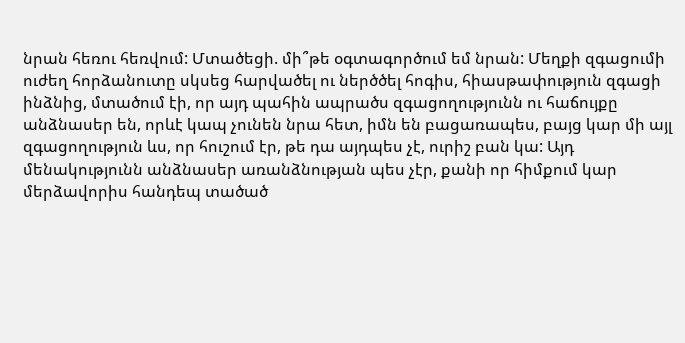նրան հեռու հեռվում: Մտածեցի. մի՞թե օգտագործում եմ նրան: Մեղքի զգացումի ուժեղ հորձանուտը սկսեց հարվածել ու ներծծել հոգիս, հիասթափություն զգացի ինձնից, մտածում էի, որ այդ պահին ապրածս զգացողությունն ու հաճույքը անձնասեր են, որևէ կապ չունեն նրա հետ, իմն են բացառապես, բայց կար մի այլ զգացողություն ևս, որ հուշում էր, թե դա այդպես չէ, ուրիշ բան կա: Այդ մենակությունն անձնասեր առանձնության պես չէր, քանի որ հիմքում կար մերձավորիս հանդեպ տածած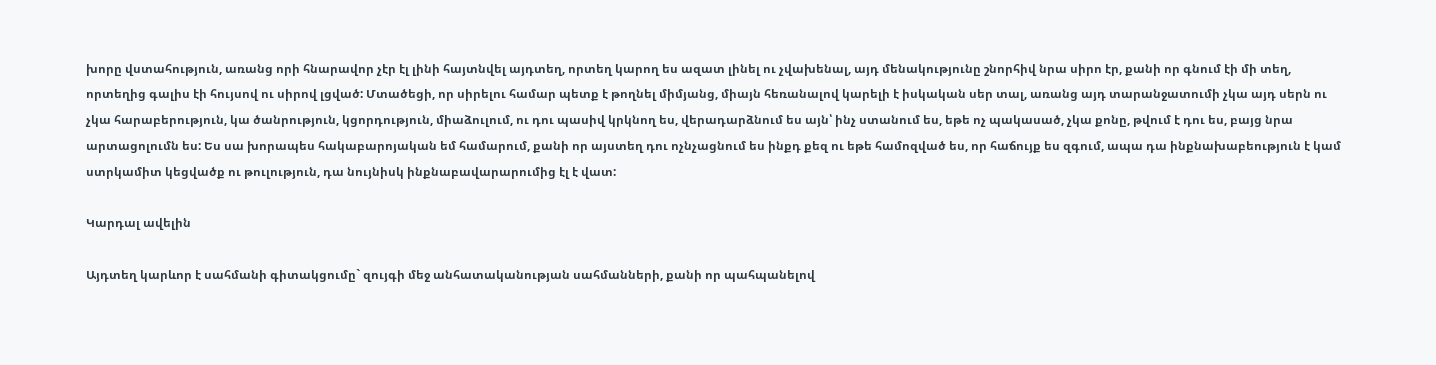խորը վստահություն, առանց որի հնարավոր չէր էլ լինի հայտնվել այդտեղ, որտեղ կարող ես ազատ լինել ու չվախենալ, այդ մենակությունը շնորհիվ նրա սիրո էր, քանի որ գնում էի մի տեղ, որտեղից գալիս էի հույսով ու սիրով լցված: Մտածեցի, որ սիրելու համար պետք է թողնել միմյանց, միայն հեռանալով կարելի է իսկական սեր տալ, առանց այդ տարանջատումի չկա այդ սերն ու չկա հարաբերություն, կա ծանրություն, կցորդություն, միաձուլում, ու դու պասիվ կրկնող ես, վերադարձնում ես այն՝ ինչ ստանում ես, եթե ոչ պակասած, չկա քոնը, թվում է դու ես, բայց նրա արտացոլումն ես: Ես սա խորապես հակաբարոյական եմ համարում, քանի որ այստեղ դու ոչնչացնում ես ինքդ քեզ ու եթե համոզված ես, որ հաճույք ես զգում, ապա դա ինքնախաբեություն է կամ ստրկամիտ կեցվածք ու թուլություն, դա նույնիսկ ինքնաբավարարումից էլ է վատ:

Կարդալ ավելին

Այդտեղ կարևոր է սահմանի գիտակցումը` զույգի մեջ անհատականության սահմանների, քանի որ պահպանելով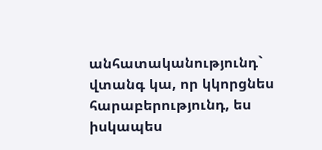անհատականությունդ` վտանգ կա, որ կկորցնես հարաբերությունդ, ես իսկապես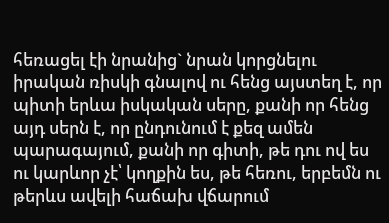հեռացել էի նրանից` նրան կորցնելու իրական ռիսկի գնալով ու հենց այստեղ է, որ պիտի երևա իսկական սերը, քանի որ հենց այդ սերն է, որ ընդունում է քեզ ամեն պարագայում, քանի որ գիտի, թե դու ով ես ու կարևոր չէ՝ կողքին ես, թե հեռու, երբեմն ու թերևս ավելի հաճախ վճարում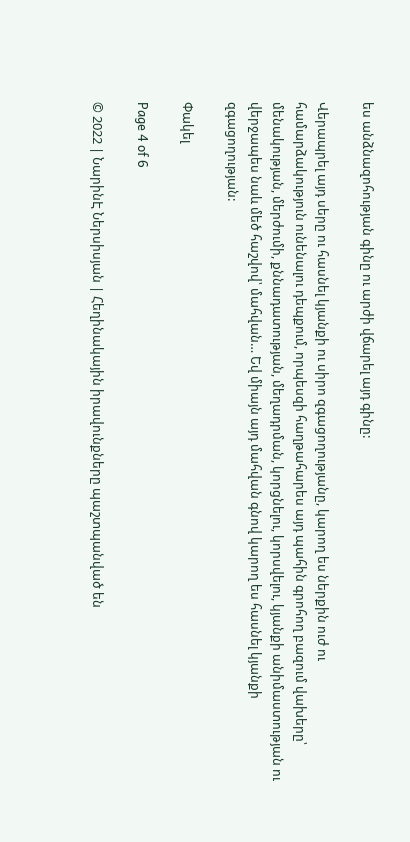ես անձնազոհության գինը ու արժի վճարել այդ գինը:

Վերապրել այդ սերը ու հասնել կյանքի ու սիրո զգացողությանը, կարող ես ներքին ուժ ու համարձակություն ունենալու դեպքում, որպեսզի հաղթահարես այդ պահին գրոհող բազում վախերը՝ մենակության, մերժումի, քննադատության, մեղադրման, կորցնելու, կորսվելու, կյանքի անիմաստության ու վերջապես նաև մեծ հաշվով՝ մահվան… Եվ միայն այդ մահվան գնով կարող ես հասնել կյանքի զգացողության:

Փակել

Page 4 of 6

© 2022 | ՆարինԷ Ներսիսյան | Հեղինակային իրավունքները պաշտպանված են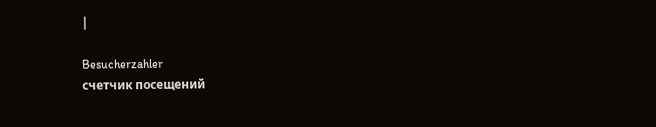|

Besucherzahler
счетчик посещений